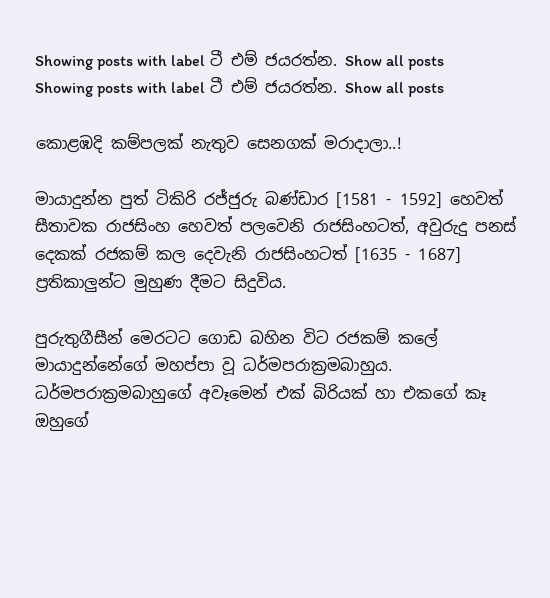Showing posts with label ටී එම් ජයරත්න. Show all posts
Showing posts with label ටී එම් ජයරත්න. Show all posts

කොළඹදි කම්පලක් නැතුව සෙනගක් මරාදාලා..!

මායාදුන්න පුත් ටිකිරි රජ්ජුරු බණ්ඩාර [1581 - 1592] හෙවත් සීතාවක රාජසිංහ හෙවත් පලවෙනි රාජසිංහටත්, අවුරුදු පනස් දෙකක් රජකම් කල දෙවැනි රාජසිංහටත් [1635 - 1687] ප්‍රතිකාලුන්ට මුහුණ දීමට සිදුවිය.

පුරුතුගීසීන් මෙරටට ගොඩ බහින විට රජකම් කලේ මායාදුන්නේගේ මහප්පා වූ ධර්මපරාක්‍රමබාහුය. ධර්මපරාක්‍රමබාහුගේ අවෑමෙන් එක් බිරියක් හා එකගේ කෑ ඔහුගේ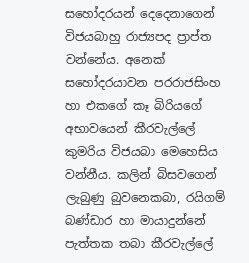සහෝදරයන් දෙදෙනාගෙන් විජයබාහු රාජ්‍යපද ප්‍රාප්ත වන්නේය. අනෙක් සහෝදරයාවන පරරාජසිංහ හා එකගේ කෑ බිරියගේ අභාවයෙන් කීරවැල්ලේ කුමරිය විජයබා මෙහෙසිය වන්නීය. කලින් බිසවගෙන් ලැබුණු බුවනෙකබා, රයිගම් බණ්ඩාර හා මායාදුන්නේ පැත්තක තබා කීරවැල්ලේ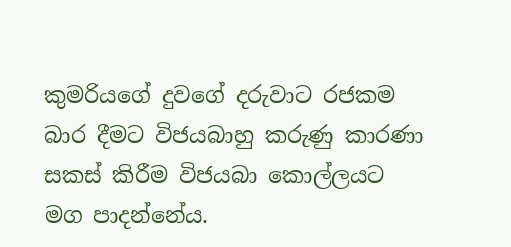කුමරියගේ දුවගේ දරුවාට රජකම බාර දීමට විජයබාහු කරුණු කාරණා සකස් කිරීම විජයබා කොල්ලයට මග පාදන්නේය.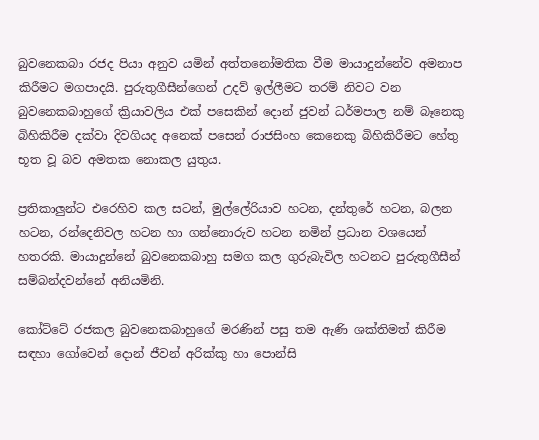බුවනෙකබා රජද පියා අනුව යමින් අත්තනෝමතික වීම මායාදුන්නේව අමනාප කිරීමට මගපාදයි. පුරුතුගීසීන්ගෙන් උදව් ඉල්ලීමට තරම් නිවට වන බුවනෙකබාහුගේ ක්‍රියාවලිය එක් පසෙකින් දොන් ජුවන් ධර්මපාල නම් බෑනෙකු බිහිකිරීම දක්වා දිවගියද අනෙක් පසෙන් රාජසිංහ කෙනෙකු බිහිකිරීමට හේතු භූත වූ බව අමතක නොකල යුතුය.

ප්‍රතිකාලුන්ට එරෙහිව කල සටන්, මුල්ලේරියාව හටන, දන්තුරේ හටන, බලන හටන, රන්දෙනිවල හටන හා ගන්නොරුව හටන නමින් ප්‍රධාන වශයෙන් හතරකි. මායාදුන්නේ බුවනෙකබාහු සමග කල ගුරුබැවිල හටනට පුරුතුගීසීන් සම්බන්දවන්නේ අනියමිනි.

කෝට්ටේ රජකල බුවනෙකබාහුගේ මරණින් පසු තම ඇණි ශක්තිමත් කිරීම සඳහා ගෝවෙන් දොන් ජීවන් අරික්කු හා පොන්සි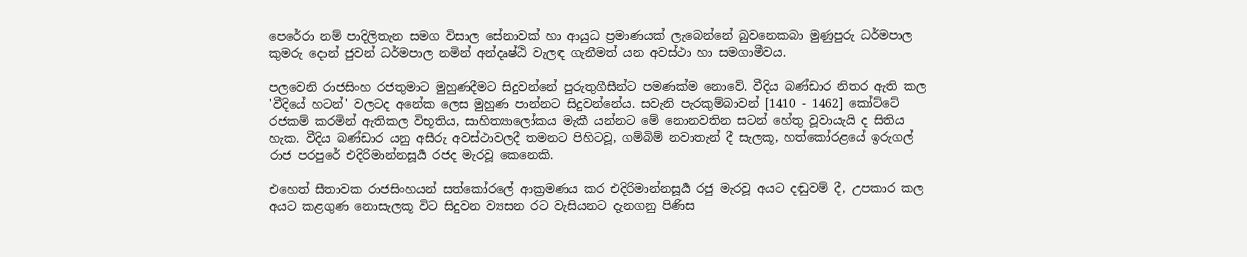පෙරේරා නම් පාදිලිතැන සමග විසාල සේනාවක් හා ආයුධ ප්‍රමාණයක් ලැබෙන්නේ බුවනෙකබා මුණුපුරු ධර්මපාල කුමරු දොන් ජුවන් ධර්මපාල නමින් අන්දෘෂ්ඨි වැලඳ ගැනීමත් යන අවස්ථා හා සමගාමීවය.

පලවෙනි රාජසිංහ රජතුමාට මුහුණදීමට සිදුවන්නේ පුරුතුගීසීන්ට පමණක්ම නොවේ. වීදිය බණ්ඩාර නිතර ඇති කල 'වීදියේ හටන්' වලටද අනේක ලෙස මුහුණ පාන්නට සිදුවන්නේය. සවැනි පැරකුම්බාවන් [1410 - 1462] කෝට්ටේ රජකම් කරමින් ඇතිකල විභූතිය, සාහිත්‍යාලෝකය මැකී යන්නට මේ නොනවතින සටන් හේතු වූවායැ‍යි ද සිතිය හැක. වීදිය බණ්ඩාර යනු අසීරු අවස්ථාවලදී තමනට පිහිටවූ, ගම්බිම් නවාතැන් දී සැලකූ, හත්කෝරළයේ ඉරුගල් රාජ පරපුරේ එදිරිමාන්නසූර්‍ය රජද මැරවූ කෙනෙකි.

එහෙත් සීතාවක රාජසිංහයන් සත්කෝරලේ ආක්‍රමණය කර එදිරිමාන්නසූ‍ර්‍ය රජු මැරවූ අයට දඬුවම් දී, උපකාර කල අයට කළගුණ නොසැලකූ විට සිදුවන ව්‍යසන රට වැසියනට දැනගනු පිණිස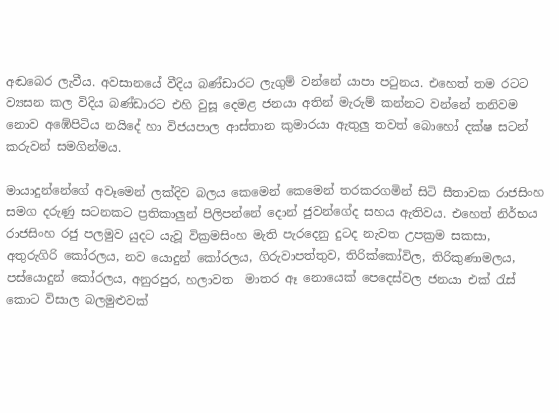අඬබෙර ලැවීය. අවසානයේ වීදිය බණ්ඩාරට ලැගුම් වන්නේ යාපා පටුනය. එහෙත් තම රටට ව්‍යසන කල විදිය බණ්ඩාරට එහි වුසූ දෙමළ ජනයා අතින් මැරුම් කන්නට වන්නේ තනිවම නොව අඹේපිටිය නයිදේ හා විජයපාල ආස්තාන කුමාරයා ඇතුලු තවත් බොහෝ දක්ෂ සටන් කරුවන් සමගින්මය.

මායාදුන්නේගේ අවෑමෙන් ලක්දිව බලය කෙමෙන් කෙමෙන් තරකරගමින් සිටි සීතාවක රාජසිංහ සමග දරුණු සටනකට ප්‍රතිකාලුන් පිලිපන්නේ දොන් ජුවන්ගේද සහය ඇතිවය. එහෙත් නිර්භය රාජසිංහ රජු පලමුව යුදට යැවූ වික්‍රමසිංහ මැති පැරදෙනු දුටද නැවත උපක්‍රම සකසා, අතුරුගිරි කෝරලය, නව යොදුන් කෝරලය, ගිරුවාපත්තුව, තිරික්කෝවිල, තිරිකුණාමලය, පස්යොදුන් කෝරලය, අනුරපුර, හලාවත  මාතර ඈ නොයෙක් පෙදෙස්වල ජනයා එක් රැස් කොට විසාල බලමුළුවක්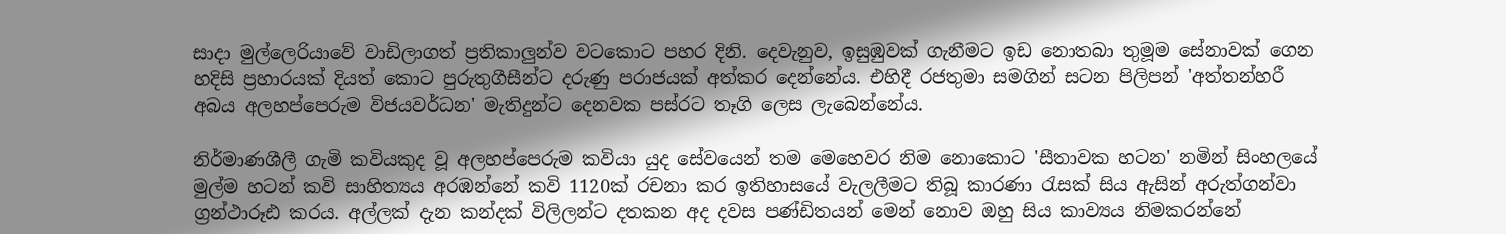සාදා මුල්ලෙරියාවේ වාඩිලාගත් ප්‍රතිකාලුන්ව වටකොට පහර දිනි. දෙවැනුව, ඉසුඹුවක් ගැනීමට ඉඩ නොතබා තුමූම සේනාවක් ගෙන හදිසි ප්‍රහාරයක් දියත් කොට පුරුතුගීසීන්ට දරුණු පරාජයක් අත්කර දෙන්නේය. එහිදී රජතුමා සමගින් සටන පිලිපන් 'අත්තන්හරී අබය අලහප්පෙරුම විජයවර්ධන' මැතිදුන්ට දෙනවක පස්රට තෑගි ලෙස ලැබෙන්නේය.

නිර්මාණශීලී ගැමි කවියකුද වූ අලහප්පෙරුම කවියා යුද සේවයෙන් තම මෙහෙවර නිම නොකොට 'සීතාවක හටන' නමින් සිංහලයේ මුල්ම හටන් කවි සාහිත්‍යය අරඹන්නේ කවි 1120ක් රචනා කර ඉතිහාසයේ වැලලීමට තිබූ කාරණා රැසක් සිය ඇසින් අරුත්ගන්වා ග්‍රන්ථාරූඪ කරය. අල්ලක් දැන කන්දක් විලිලන්ට දතකන අද දවස පණ්ඩිතයන් මෙන් නොව ඔහු සිය කාව්‍යය නිමකරන්නේ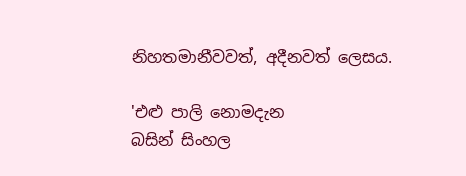නිහතමානීවවත්, අදීනවත් ලෙසය.

'එළු පාලි නොමදැන
බසින් සිංහල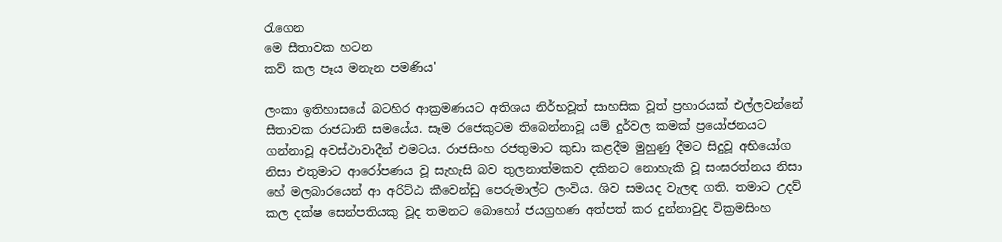රැගෙන
මෙ සීතාවක හටන
කව් කල පෑය මනැන පමණිය'

ලංකා ඉතිහාසයේ බටහිර ආක්‍රමණයට අතිශය නිර්භවූත් සාහසික වූත් ප්‍රහාරයක් එල්ලවන්නේ සීතාවක රාජධානි සමයේය. සෑම රජෙකුටම තිබෙන්නාවූ යම් දුර්වල කමක් ප්‍රයෝජනයට ගන්නාවූ අවස්ථාවාදීන් එමටය. රාජසිංහ රජතුමාට කුඩා කළදීම මුහුණු දීමට සිදුවූ අභියෝග නිසා එතුමාට ආරෝපණය වූ සැහැසි බව තුලනාත්මකව දකිනට නොහැකි වූ සංඝරත්නය නිසා හේ මලබාරයෙන් ආ අරිට්ඨ කීවෙන්ඩු පෙරුමාල්ට ලංවිය. ශිව සමයද වැලඳ ගති. තමාට උදව් කල දක්ෂ සෙන්පතියකු වූද තමනට බොහෝ ජයග්‍රහණ අත්පත් කර දුන්නාවුද වික්‍රමසිංහ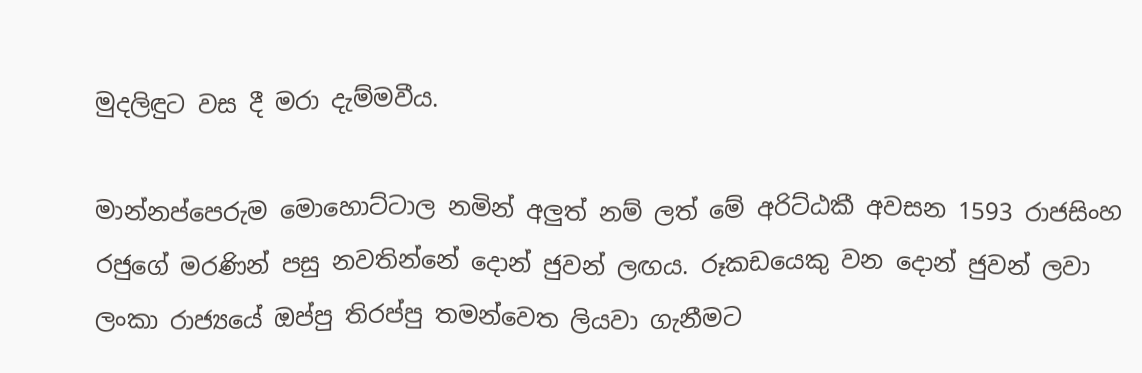මුදලිඳුට වස දී මරා දැම්මවීය.

මාන්නප්පෙරුම මොහොට්ටාල නමින් අලුත් නම් ලත් මේ අරිට්ඨකී අවසන 1593 රාජසිංහ රජුගේ මරණින් පසු නවතින්නේ දොන් ජුවන් ලඟය. රූකඩයෙකු වන දොන් ජුවන් ලවා ලංකා රාජ්‍යයේ ඔප්පු තිරප්පු තමන්වෙත ලියවා ගැනීමට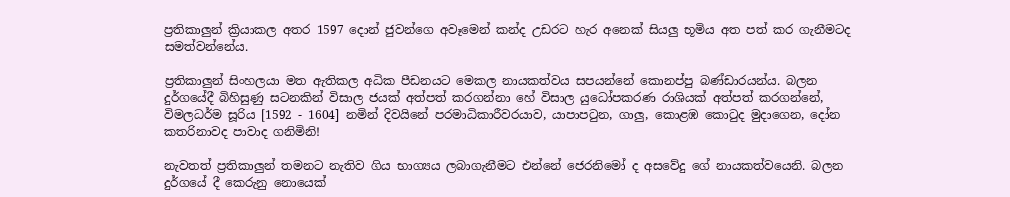ප්‍රතිකාලුන් ක්‍රියාකල අතර 1597 දොන් ජුවන්ගෙ අවෑමෙන් කන්ද උඩරට හැර අනෙක් සියලු භූමිය අත පත් කර ගැනීමටද සමත්වන්නේය.

ප්‍රතිකාලුන් සිංහලයා මත ඇතිකල අධික පීඩනයට මෙකල නායකත්වය සපයන්නේ කොනප්පු බණ්ඩාරයන්ය. බලන දුර්ගයේදී බිහිසුණු සටනකින් විසාල ජයක් අත්පත් කරගන්නා හේ විසාල යුධෝපකරණ රාශියක් අත්පත් කරගන්නේ, විමලධර්ම සූරිය [1592 - 1604] නමින් දිවයිනේ පරමාධිකාරීවරයාව, යාපාපටුන, ගාලු, කොළඹ කොටුද මුදාගෙන, දෝන කතරිනාවද පාවාද ගනිමිනි!

නැවතත් ප්‍රතිකාලුන් තමනට නැතිව ගිය භාග්‍යය ලබාගැනීමට එන්නේ ජෙරනිමෝ ද අසවේදු ගේ නායකත්වයෙනි. බලන දුර්ගයේ දී කෙරුනු නොයෙක්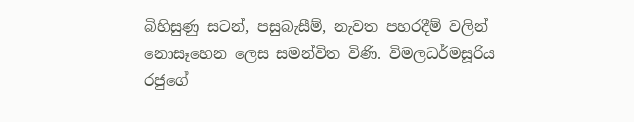බිහිසුණු සටන්, පසුබැසීම්, නැවත පහරදීම් වලින් නොසෑහෙන ලෙස සමන්විත විණි. විමලධර්මසූරිය රජුගේ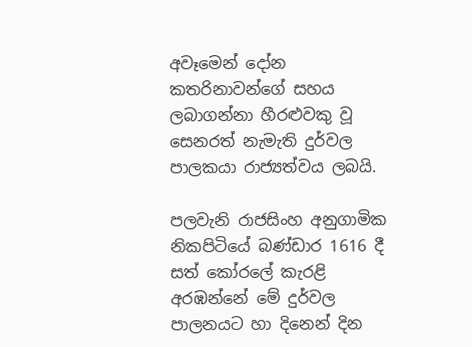අවෑමෙන් දෝන කතරිනාවන්ගේ සහය ලබාගන්නා හීරළුවකු වූ සෙනරත් නැමැති දුර්වල පාලකයා රාජ්‍යත්වය ලබයි.

පලවැනි රාජසිංහ අනුගාමික නිකපිටියේ බණ්ඩාර 1616 දී සත් කෝරලේ කැරළි අරඹන්නේ මේ දුර්වල පාලනයට හා දිනෙන් දින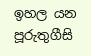ඉහල යන පූරුතුගීසි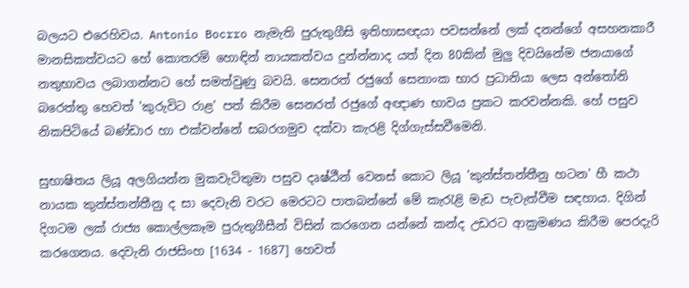බලයට එරෙහිවය. Antonio Bocrro නැමැති පුරුතුගීසි ඉතිහාසඥයා පවසන්නේ ලක් දනන්ගේ අසහනකාරී මානසිකත්වයට හේ කොතරම් හොඳින් නායකත්වය දුන්න්නාද යත් දින 80කින් මුලු දිවයිනේම ජනයාගේ නතුභාවය ලබාගන්නට හේ සමත්වුණු බවයි. සෙනරත් රජුගේ සෙනාංක භාර ප්‍රධානියා ලෙස අන්තෝනි බරෙත්තු හෙවත් 'කුරුවිට රාළ' පත් කිරීම සෙනරත් රජුගේ අඥාණ භාවය ප්‍රකට කරවන්නකි. හේ පසුව නිකපිටියේ බණ්ඩාර හා එක්වන්නේ සබරගමුව දක්වා කැරළි දිග්ගැස්සවීමෙනි.

සුභාෂිතය ලියූ අලගියන්න මුකවැටිතුමා පසුව දෘෂ්ඨීන් වෙනස් කොට ලියූ 'කුන්ස්තන්තීනු හටන' හී කථා නායක කුන්ස්තන්තීනු ද සා දෙවැනි වරට මෙරටට පාතබන්නේ මේ කැරැළි මැඩ පැවැත්වීම සඳහාය. දිගින් දිගටම ලක් රාජ්‍ය කොල්ලකෑම පුරුතුගීසීන් විසින් කරගෙන යන්නේ කන්ද උඩරට ආක්‍රමණය කිරීම පෙරදැරි කරගෙනය. දෙවැනි රාජසිංහ [1634 - 1687] හෙවත්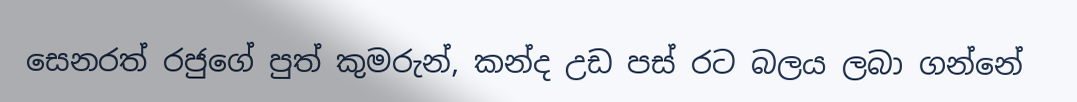සෙනරත් රජුගේ පුත් කුමරුන්, කන්ද උඩ පස් රට බලය ලබා ගන්නේ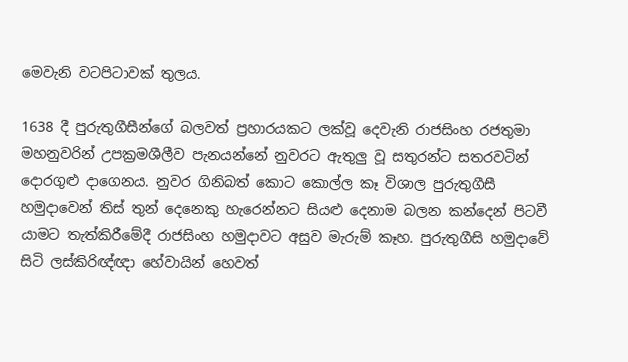මෙවැනි වටපිටාවක් තුලය.

1638 දී පුරුතුගීසීන්ගේ බලවත් ප්‍රහාරයකට ලක්වූ දෙවැනි රාජසිංහ රජතුමා මහනුවරින් උපක්‍රමශීලීව පැනයන්නේ නුවරට ඇතුලු වූ සතුරන්ට සතරවටින් දොරගුළු දාගෙනය. නුවර ගිනිබත් කොට කොල්ල කෑ විශාල පුරුතුගීසී හමුදාවෙන් තිස් තුන් දෙනෙකු හැරෙන්නට සියළු දෙනාම බලන කන්දෙන් පිටවී යාමට තැත්කිරීමේදී රාජසිංහ හමුදාවට අසුව මැරුම් කෑහ. පුරුතුගීසි හමුදාවේ සිටි ලස්කිරිඥ්ඥා හේවායින් හෙවත්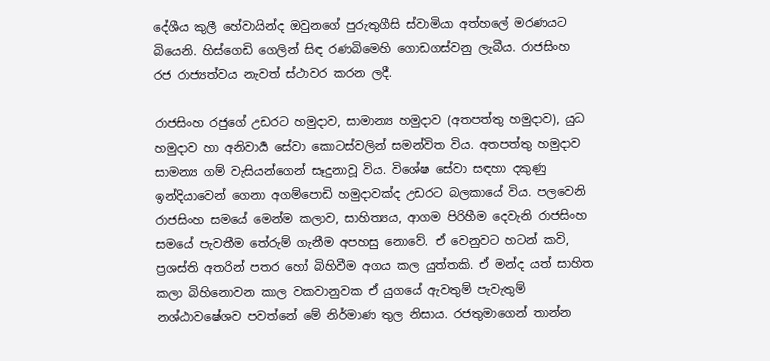දේශීය කුලී හේවායින්ද ඔවුනගේ පුරුතුගීසි ස්වාමියා අත්හලේ මරණයට බියෙනි. හිස්ගෙඩි ගෙලින් සිඳ රණබිමෙහි ගොඩගස්වනු ලැබීය. රාජසිංහ රජ රාජ්‍යත්වය නැවත් ස්ථාවර කරන ලදී.

රාජසිංහ රජුගේ උඩරට හමුදාව, සාමාන්‍ය හමුදාව (අතපත්තු හමුදාව), යුධ හමුදාව හා අනිවාර්‍ය සේවා කොටස්වලින් සමන්විත විය. අතපත්තු හමුදාව සාමන්‍ය ගම් වැසියන්ගෙන් සෑදුනාවූ විය. විශේෂ සේවා සඳහා දකුණු ඉන්දියාවෙන් ගෙනා අගම්පොඩි හමුදාවක්ද උඩරට බලකායේ විය. පලවෙනි රාජසිංහ සමයේ මෙන්ම කලාව, සාහිත්‍යය, ආගම පිරිහීම දෙවැනි රාජසිංහ සමයේ පැවතීම තේරුම් ගැනීම අපහසු නොවේ. ඒ වෙනුවට හටන් කවි, ප්‍රශස්ති අතරින් පතර හෝ බිහිවීම අගය කල යුත්තකි. ඒ මන්ද යත් සාහිත කලා බිහිනොවන කාල වකවානුවක ඒ යුගයේ ඇවතුම් පැවැතුම් නශ්ඨාවෂේශව පවත්නේ මේ නිර්මාණ තුල නිසාය. රජතුමාගෙන් තාන්න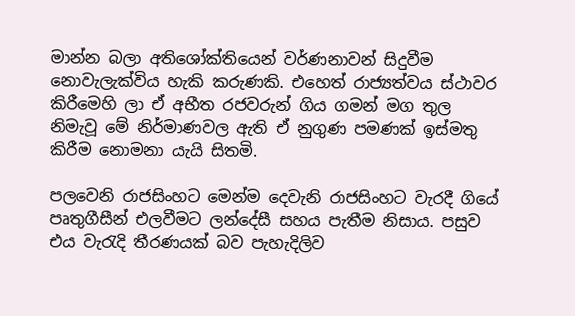මාන්න බලා අතිශෝක්තියෙන් වර්ණනාවන් සිදුවීම නොවැලැක්විය හැකි කරුණකි. එහෙත් රාජ්‍යත්වය ස්ථාවර කිරීමෙහි ලා ඒ අභීත රජවරුන් ගිය ගමන් මග තුල නිමැවූ මේ නිර්මාණවල ඇති ඒ නුගුණ පමණක් ඉස්මතු කිරීම නොමනා යැයි සිතමි.

පලවෙනි රාජසිංහට මෙන්ම දෙවැනි රාජසිංහට වැරදී ගියේ පෘතුගීසීන් එලවීමට ලන්දේසී සහය පැතීම නිසාය. පසුව එය වැරැදි තීරණයක් බව පැහැදිලිව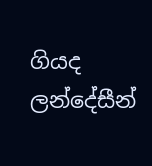ගියද ලන්දේසීන්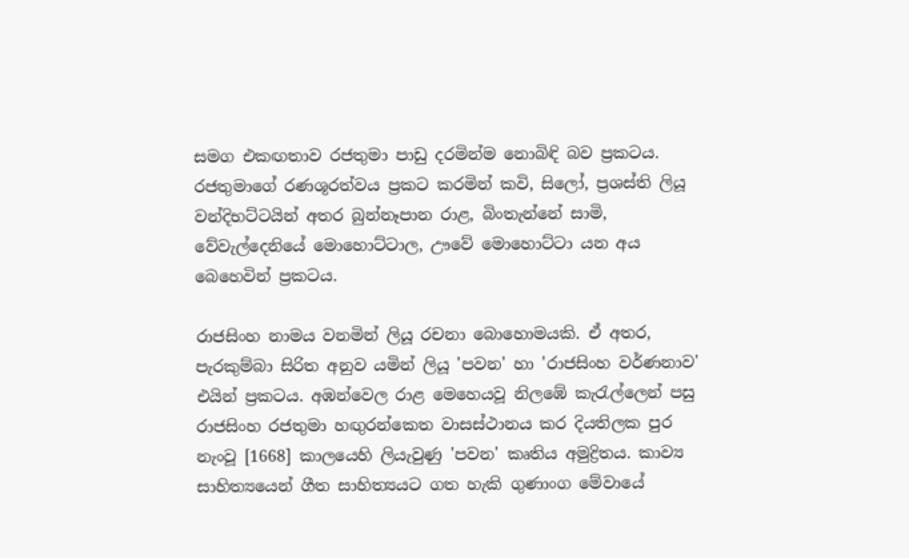සමග එකඟතාව රජතුමා පාඩු දරමින්ම නොබිඳි බව ප්‍රකටය. රජතුමාගේ රණශූරත්වය ප්‍රකට කරමින් කවි, සිලෝ, ප්‍රශස්ති ලියූ වන්දිභට්ටයින් අතර බුන්නෑපාන රාළ, බිංතැන්නේ සාමි, වේවැල්දෙනියේ මොහොට්ටාල, ඌවේ මොහොට්ටා යන අය බෙහෙවින් ප්‍රකටය.

රාජසිංහ නාමය වනමින් ලියූ රචනා බොහොමයකි. ඒ අතර, පැරකුම්බා සිරිත අනුව යමින් ලියූ 'පවන' හා 'රාජසිංහ වර්ණනාව' එයින් ප්‍රකටය. අඹන්වෙල රාළ මෙහෙයවූ නිලඹේ කැරැල්ලෙන් පසු රාජසිංහ රජතුමා හඟුරන්කෙත වාසස්ථානය කර දියතිලක පුර නැංවූ [1668] කාලයෙහි ලියැවුණු 'පවන' කෘතිය අමුද්‍රිතය. කාව්‍ය සාහිත්‍යයෙන් ගීත සාහිත්‍යයට ගත හැකි ගුණාංග මේවායේ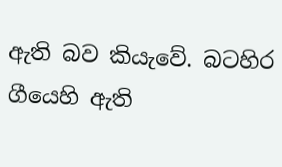ඇති බව කියැවේ. බටහිර ගීයෙහි ඇති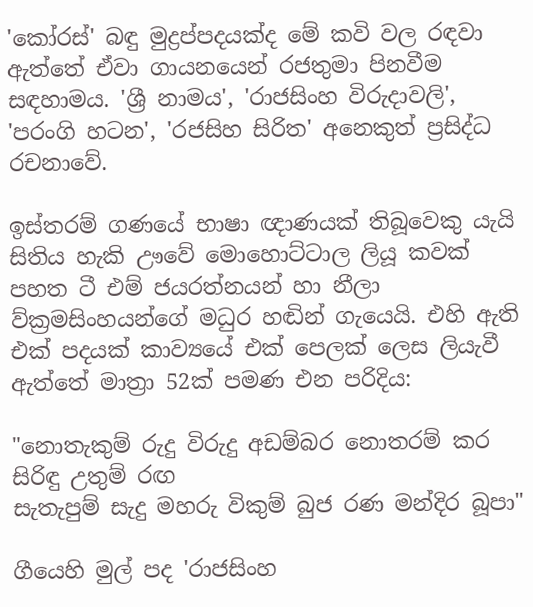'කෝරස්' බඳු මුද්‍රප්පදයක්ද මේ කවි වල රඳවා ඇත්තේ ඒවා ගායනයෙන් රජතුමා පිනවීම සඳහාමය. 'ශ්‍රී නාමය', 'රාජසිංහ විරුදාවලි', 'පරංගි හටන', 'රජසිහ සිරිත' අනෙකුත් ප්‍රසිද්ධ රචනාවේ.

ඉස්තරම් ගණයේ භාෂා ඥාණයක් තිබූවෙකු යැයි සිතිය හැකි ඌවේ මොහොට්ටාල ලියූ කවක් පහත ටී එම් ජයරත්නයන් හා නීලා ව්ක්‍රමසිංහයන්ගේ මධුර හඬින් ගැයෙයි. එහි ඇති එක් පදයක් කාව්‍යයේ එක් පෙලක් ලෙස ලියැවී ඇත්තේ මාත්‍රා 52ක් පමණ එන පරිදිය:

"නොතැකුම් රුදු විරුදු අඩම්බර නොතරම් කර සිරිඳු උතුම් රඟ
සැතැපුම් සැදු මහරු විකුම් බුජ රණ මන්දිර බූපා"

ගීයෙහි මුල් පද 'රාජසිංහ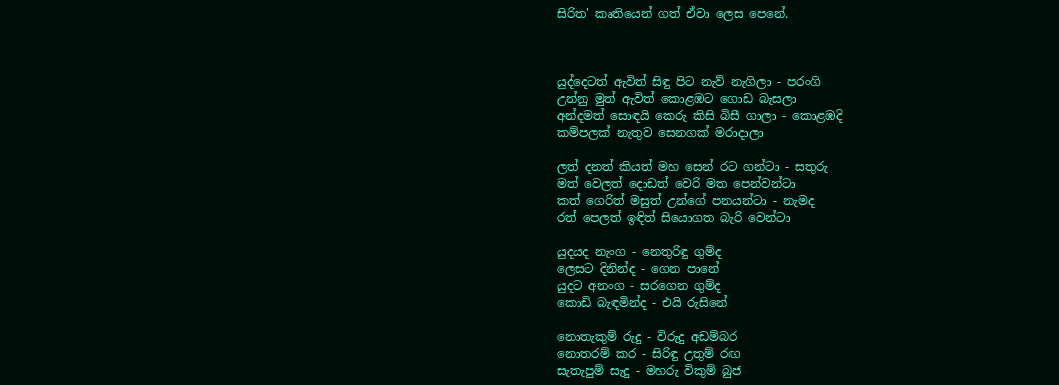සිරිත' කෘතියෙන් ගත් ඒවා ලෙස පෙනේ.



යුද්දෙටත් ඇවිත් සිඳු පිට නැව් නැගිලා - පරංගි
උන්නු මුත් ඇවිත් කොළඹට ගොඩ බැසලා
අන්දමත් සොඳයි කෙරු කිසි බිසී ගාලා - කොළඹදි
කම්පලක් නැතුව සෙනගක් මරාදාලා

ලත් දනත් කියත් මහ සෙන් රට ගන්ටා - සතුරු
මත් වෙලත් දොඩත් වෙරි මත පෙන්වන්ටා
කත් ගෙරිත් මසුත් උන්ගේ පනයන්ටා - නැමද
රත් පෙලත් ඉඳිත් සියොගත බැරි වෙන්ටා

යුදයද නැංග - නෙතුරිඳු ගුම්ද
ලෙසට දිනින්ද - ගෙන පානේ
යුදට අනංග - සරගෙන ගුම්ද
කොඩි බැඳමින්ද - එයි රුසිනේ

නොතැකුම් රුදු - විරුදු අඩම්බර
නොතරම් කර - සිරිඳු උතුම් රඟ
සැතැපුම් සැදු - මහරු විකුම් බුජ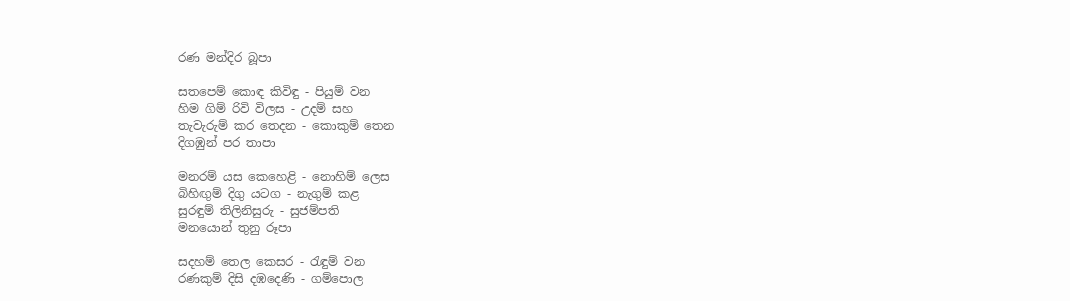රණ මන්දිර බූපා

සතපෙම් කොඳ කිවිඳු - පියුම් වන
හිම ගිම් රිවි විලස - උදම් සහ
තැවැරුම් කර තෙදන - කොකුම් තෙන
දිගඹුන් පර තාපා

මනරම් යස කෙහෙළි - නොහිම් ලෙස
බිහිඟුම් දිගු යටග - නැගුම් කළ
සුරඳුම් තිලිනිසුරු - සුජම්පති
මනයොන් තුනු රූපා

සදහම් තෙල කෙසර - රැඳුම් වන
රණකුම් දිසි දඹදෙණි - ගම්පොල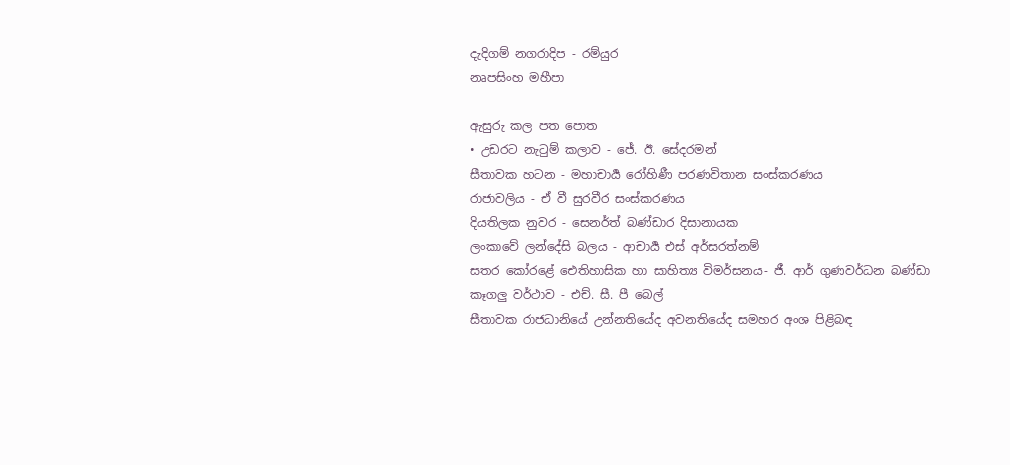දැදිගම් නගරාදිප - රම්යුර
නෘපසිංහ මහීපා

ඇසුරු කල පත පොත
• උඩරට නැටුම් කලාව - ජේ. ඊ. සේදරමන්
සීතාවක හටන - මහාචාර්‍ය රෝහිණී පරණවිතාන සංස්කරණය
රාජාවලිය - ඒ වී සුරවීර සංස්කරණය
දියතිලක නුවර - සෙනර්ත් බණ්ඩාර දිසානායක
ලංකාවේ ලන්දේසි බලය - ආචාර්‍ය එස් අර්සරත්නම්
සතර කෝරළේ ඓතිහාසික හා සාහිත්‍ය විමර්සනය- ජී. ආර් ගුණවර්ධන බණ්ඩා
කෑගලු වර්ථාව - එච්. සී. පී බෙල්
සීතාවක රාජධානියේ උන්නතියේද අවනතියේද සමහර අංශ පිළිබඳ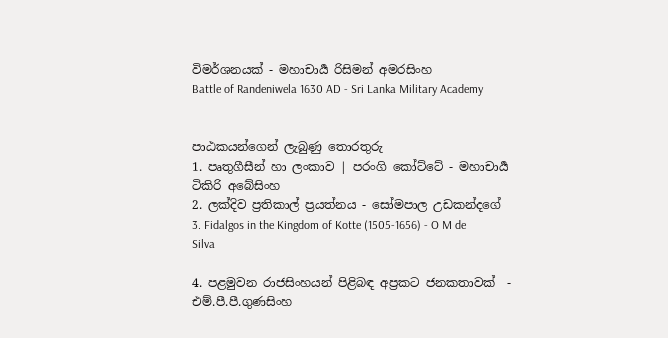විමර්ශනයක් - මහාචාර්‍ය රිසිමන් අමරසිංහ
Battle of Randeniwela 1630 AD - Sri Lanka Military Academy


පාඨකයන්ගෙන් ලැබුණු තොරතුරු
1. පෘතුගීසීන් හා ලංකාව | පරංගි කෝට්ටේ - මහාචාර්‍ය ටිකිරි අබේසිංහ
2. ලක්දිව ප්‍රතිකාල් ප්‍රයත්නය - සෝමපාල උඩකන්දගේ
3. Fidalgos in the Kingdom of Kotte (1505-1656) - O M de Silva

4. පළමුවන රාජසිංහයන් පිළිබඳ අප්‍රකට ජනකතාවක්  - එම්.පී.පී.ගුණසිංහ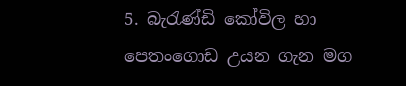5. බැරැණ්ඩි කෝවිල හා පෙතංගොඩ උයන ගැන මග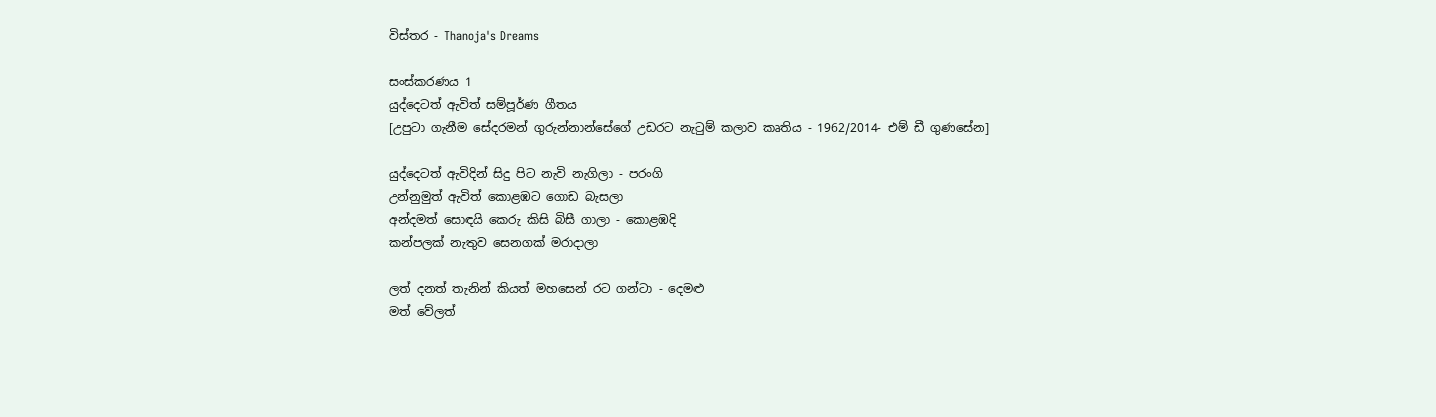විස්තර - Thanoja's Dreams

සංස්කරණය 1
යුද්දෙටත් ඇවිත් සම්පූර්ණ ගීතය
[උපුටා ගැනීම සේදරමන් ගුරුන්නාන්සේගේ උඩරට නැටුම් කලාව කෘතිය - 1962/2014- එම් ඩී ගුණසේන]

යුද්දෙටත් ඇවිදින් සිදු පිට නැවි නැගිලා - පරංගි
උන්නුමුත් ඇවිත් කොළඹට ගොඩ බැසලා
අන්දමත් සොඳයි කෙරු කිසි බිසී ගාලා - කොළඹදි
කන්පලක් නැතුව සෙනගක් මරාදාලා

ලත් දනත් තැනින් කියත් මහසෙන් රට ගන්ටා - දෙමළු
මත් වේලත්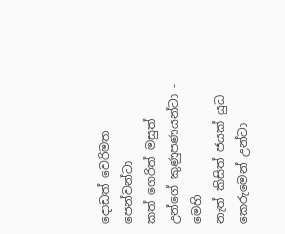දොඩත් වෙරිමත පෙන්වන්ටා
කත් ගෙරිත් මසුත් උන්ගේ කුණුපණයන්ටා - මෙහි
නැත් කිසිත් ජයක් යුධ කෙරුමෙන් උන්ටා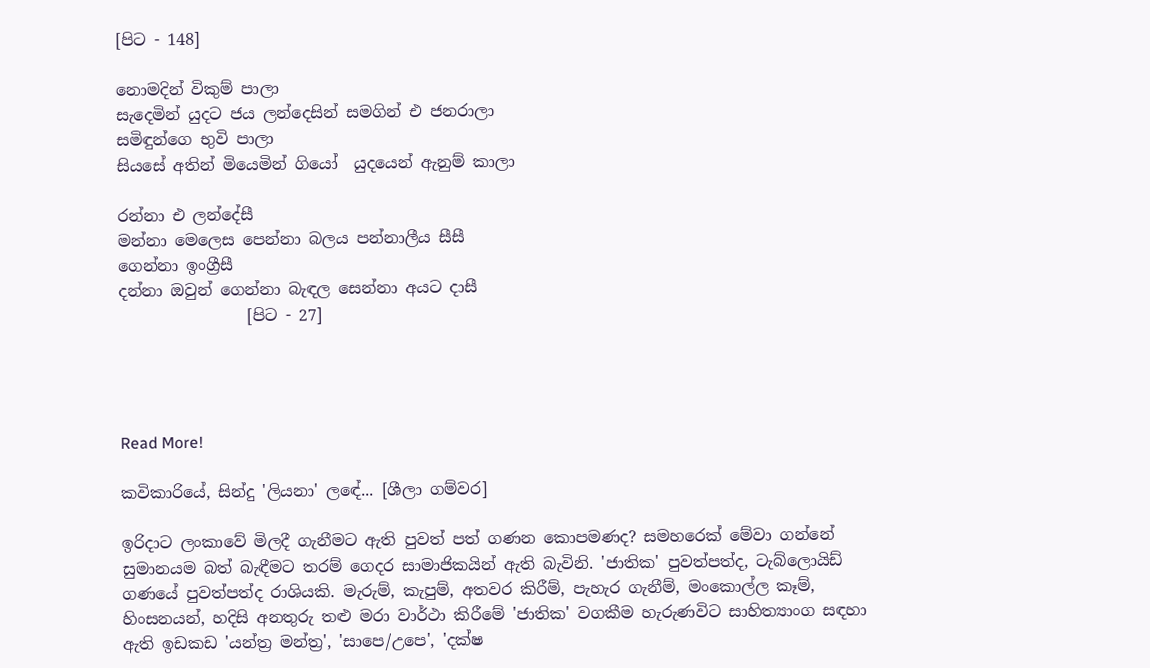[පිට - 148]

නොමදින් විකුම් පාලා
සැදෙමින් යුදට ජය ලන්දෙසින් සමගින් එ ජනරාලා
සමිඳුන්ගෙ භුවි පාලා
සියසේ අතින් මියෙමින් ගියෝ  යුදයෙන් ඇනුම් කාලා

රන්නා එ ලන්දේසී
මන්නා මෙලෙස පෙන්නා බලය පන්නාලීය සීසී
ගෙන්නා ඉංග්‍රීසී
දන්නා ඔවුන් ගෙන්නා බැඳල සෙන්නා අයට දාසී
                [පිට - 27]




Read More!

කවිකාරියේ, සින්දු 'ලියනා' ලඳේ... [ශීලා ගම්වර]

ඉරිදාට ලංකාවේ මිලදී ගැනීමට ඇති පුවත් පත් ගණන කොපමණද? සමහරෙක් මේවා ගන්නේ සුමානයම බත් බැඳීමට තරම් ගෙදර සාමාජිකයින් ඇති බැවිනි. 'ජාතික' පුවත්පත්ද, ටැබ්ලොයිඩ් ගණයේ පුවත්පත්ද රාශියකි. මැරුම්, කැපුම්, අතවර කිරීම්, පැහැර ගැනීම්, මංකොල්ල කෑම්, හිංසනයන්, හදිසි අනතුරු තළු මරා වාර්ථා කිරීමේ 'ජාතික' වගකීම හැරුණවිට සාහිත්‍යාංග සඳහා ඇති ඉඩකඩ 'යන්ත්‍ර මන්ත්‍ර', 'සාපෙ/උපෙ', 'දක්ෂ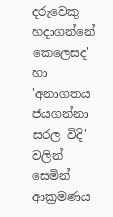දරුවෙකු හදාගන්නේ කෙලෙසද' හා 'අනාගතය ජයගන්නා සරල විදි' වලින් සෙමින් ආක්‍රමණය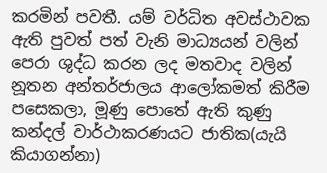කරමින් පවතී. යම් වර්ධිත අවස්ථාවක ඇති පුවත් පත් වැනි මාධ්‍යයන් වලින් පෙරා ශුද්ධ කරන ලද මතවාද වලින් නූතන අන්තර්ජාලය ආලෝකමත් කිරීම පසෙකලා, මූණු පොතේ ඇති කුණු කන්දල් වාර්ථාකරණයට ජාතික(යැයි කියාගන්නා)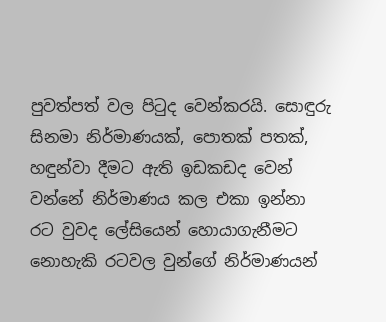පුවත්පත් වල පිටුද වෙන්කරයි. සොඳුරු සිනමා නිර්මාණයක්, පොතක් පතක්, හඳුන්වා දීමට ඇති ඉඩකඩද වෙන් වන්නේ නිර්මාණය කල එකා ඉන්නා රට වුවද ලේසියෙන් හොයාගැනීමට නොහැකි රටවල වුන්ගේ නිර්මාණයන්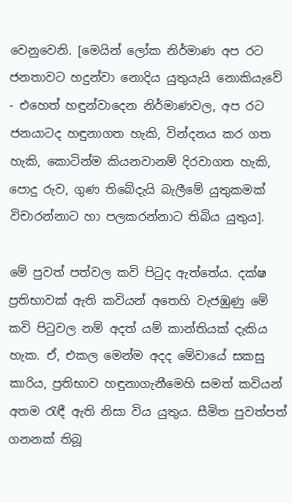වෙනුවෙනි. [මෙයින් ලෝක නිර්මාණ අප රට ජනතාවට හදුන්වා නොදිය යුතුයැයි නොකියැවේ - එහෙත් හඳුන්වාදෙන නිර්මාණවල, අප රට ජනයාටද හඳුනාගත හැකි, වින්දනය කර ගත හැකි, කොටින්ම කියනවානම් දිරවාගත හැකි, පොදු රුව, ගුණ තිබේදැයි බැලීමේ යුතුකමක් විචාරන්නාට හා පලකරන්නාට තිබිය යුතුය].

මේ පුවත් පත්වල කවි පිටුද ඇත්තේය. දක්ෂ ප්‍රතිභාවක් ඇති කවියන් අතෙහි වැජඹුණු මේ කවි පිටුවල නම් අදත් යම් කාන්තියක් දැකිය හැක. ඒ, එකල මෙන්ම අදද මේවායේ සකසු කාරිය, ප්‍රතිභාව හඳුනාගැනීමෙහි සමත් කවියන් අතම රැඳී ඇති නිසා විය යුතුය. සීමිත පුවත්පත් ගනනක් තිබූ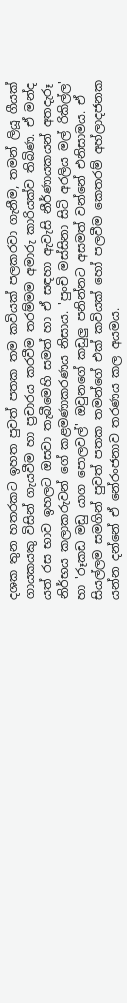දශක තුන හතරකට ඉහත පුවත් පතක තම කවියක් පලකරවා ගැනීම, තමන් ලියූ ගීයක් ගායකයකු විසින් ගැයවීම හා ප්‍රචාරය කරවීම තරම්මම අමාරු කාරියක්ව තිබිණ. ඒ මන්ද යත් රස භාව ඉහලට ඔසවා තැබීමෙහි සමත් හා ඒ සඳහා ඇවැසි නීර්ණායකයන් අතදැරූ නිර්භය කලාකරුවන් ගේ කළමණාකරණය නිසාය. 'පුංචි මස්සිනා සිටි අරලිය මල් රිකිල්ල' හා 'රූකඩ මඩු යාග පොලවල්' ඔවුනගේ කඩුලු පනින්නට අසමත් වන්නේ එනිසාමය. ඒ සියල්ලම සමගින් පුවත් පතක තමන්ගේ එක් කවියක් හෝ පලවීම කෙතරම් අහ්ලාදජනක යන්න දන්නේ ඒ නේරංජනාව තරණය කල අයමය.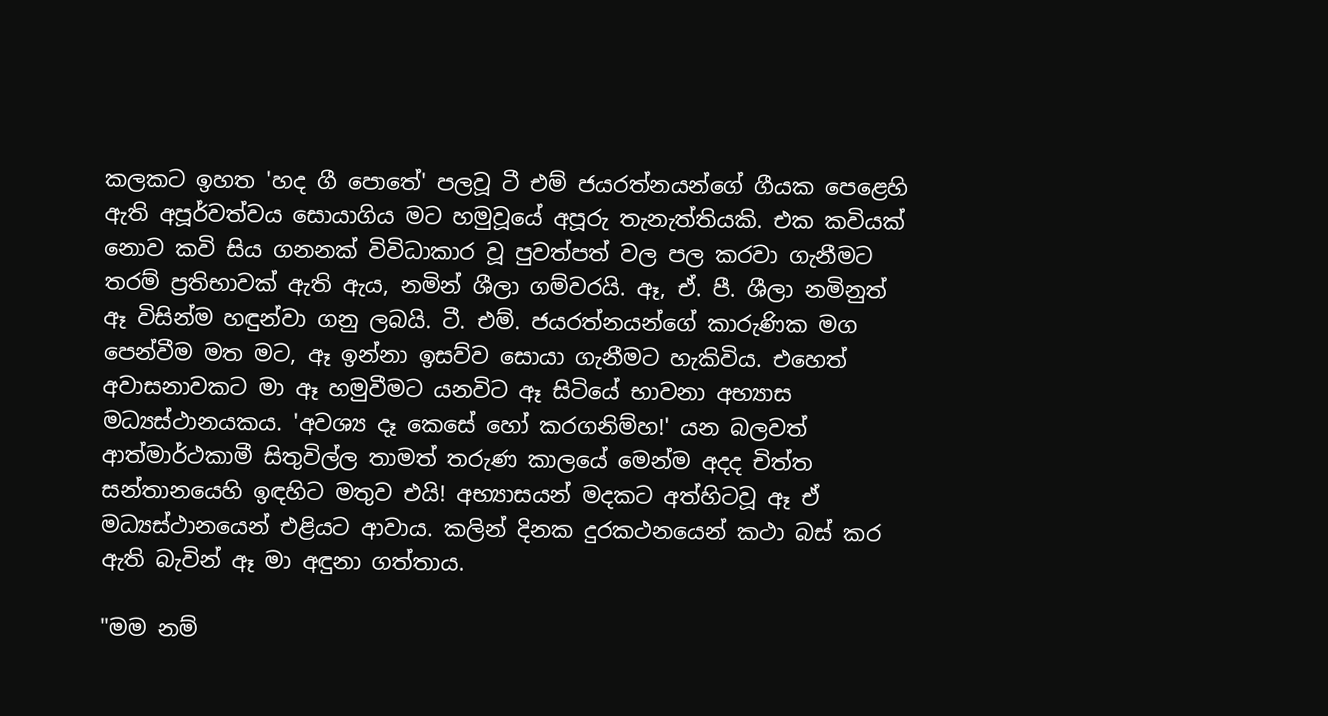කලකට ඉහත 'හද ගී පොතේ' පලවූ ටී එම් ජයරත්නයන්ගේ ගීයක පෙළෙහි ඇති අපූර්වත්වය සොයාගිය මට හමුවූයේ අපූරු තැනැත්තියකි. එක කවියක් නොව කවි සිය ගනනක් විවිධාකාර වූ පුවත්පත් වල පල කරවා ගැනීමට තරම් ප්‍රතිභාවක් ඇති ඇය, නමින් ශීලා ගම්වරයි. ඈ, ඒ. පී. ශීලා නමිනුත් ඈ විසින්ම හඳුන්වා ගනු ලබයි. ටී. එම්. ජයරත්නයන්ගේ කාරුණික මග පෙන්වීම මත මට, ඈ ඉන්නා ඉසව්ව සොයා ගැනීමට හැකිවිය. එහෙත් අවාසනාවකට මා ඈ හමුවීමට යනවිට ඈ සිටියේ භාවනා අභ්‍යාස මධ්‍යස්ථානයකය. 'අවශ්‍ය දෑ කෙසේ හෝ කරගනිම්හ!' යන බලවත් ආත්මාර්ථකාමී සිතුවිල්ල තාමත් තරුණ කාලයේ මෙන්ම අදද චිත්ත සන්තානයෙහි ඉඳහිට මතුව එයි! අභ්‍යාසයන් මදකට අත්හිටවූ ඈ ඒ මධ්‍යස්ථානයෙන් එළියට ආවාය. කලින් දිනක දුරකථනයෙන් කථා බස් කර ඇති බැවින් ඈ මා අඳුනා ගත්තාය.

"මම නම්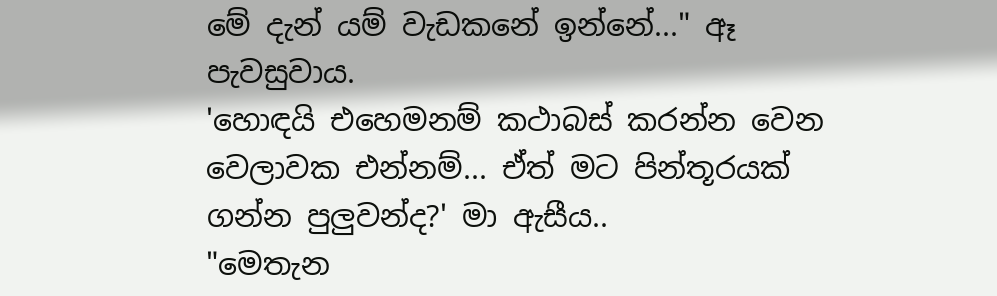මේ දැන් යම් වැඩකනේ ඉන්නේ..." ඈ පැවසුවාය.
'හොඳයි එහෙමනම් කථාබස් කරන්න වෙන වෙලාවක එන්නම්... ඒත් මට පින්තූරයක් ගන්න පුලුවන්ද?' මා ඇසීය..
"මෙතැන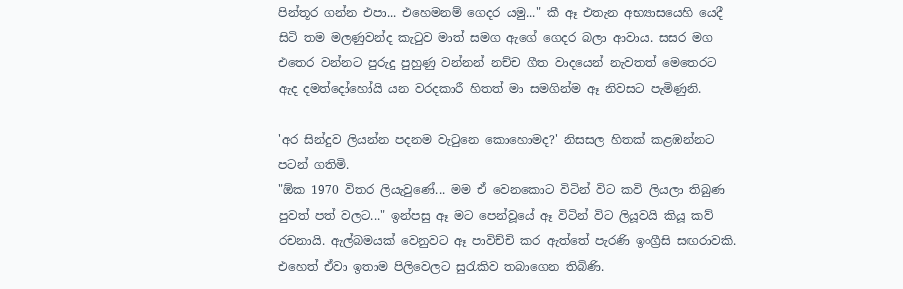පින්තූර ගන්න එපා... එහෙමනම් ගෙදර යමු..." කී ඈ එතැන අභ්‍යාසයෙහි යෙදී සිටි තම මලණුවන්ද කැටුව මාත් සමග ඇගේ ගෙදර බලා ආවාය. සසර මග එතෙර වන්නට පුරුදු පුහුණු වන්නන් නච්ච ගීත වාදයෙන් නැවතත් මෙතෙරට ඇද දමත්දෝහෝයි යන වරදකාරී හිතත් මා සමගින්ම ඈ නිවසට පැමිණුනි.

'අර සින්දුව ලියන්න පදනම වැටුනෙ කොහොමද?' නිසසල හිතක් කළඹන්නට පටන් ගතිමි.
"ඕක 1970 විතර ලියැවුණේ... මම ඒ වෙනකොට විටින් විට කවි ලියලා තිබුණ පුවත් පත් වලට..." ඉන්පසු ඈ මට පෙන්වූයේ ඈ විටින් විට ලියූවයි කියූ කව් රචනායි. ඇල්බමයක් වෙනුවට ඈ පාවිච්චි කර ඇත්තේ පැරණි ඉංග්‍රීසි සඟරාවකි. එහෙත් ඒවා ඉතාම පිලිවෙලට සුරැකිව තබාගෙන තිබිණි.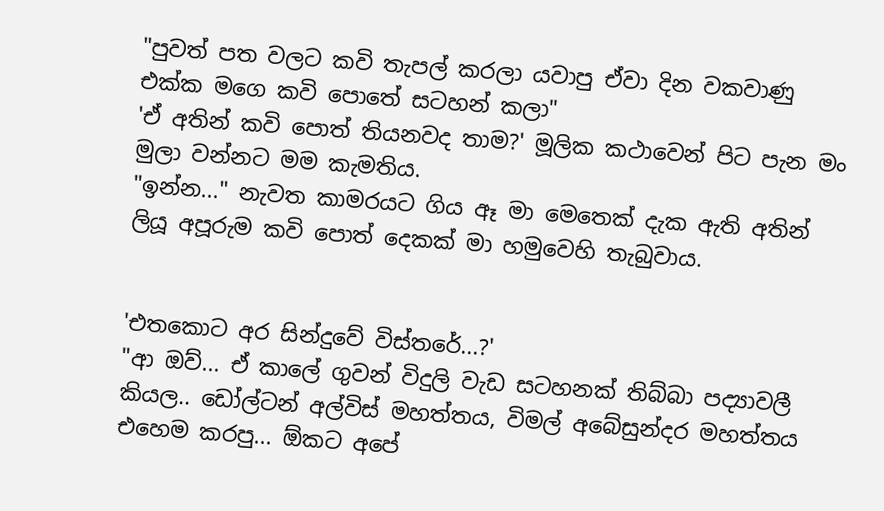"පුවත් පත වලට කවි තැපල් කරලා යවාපු ඒවා දින වකවාණු එක්ක මගෙ කවි පොතේ සටහන් කලා"
'ඒ අතින් කවි පොත් තියනවද තාම?' මූලික කථාවෙන් පිට පැන මං මුලා වන්නට මම කැමතිය.
"ඉන්න..." නැවත කාමරයට ගිය ඈ මා මෙතෙක් දැක ඇති අතින් ලියූ අපූරුම කවි පොත් දෙකක් මා හමුවෙහි තැබුවාය.


'එතකොට අර සින්දුවේ විස්තරේ...?'
"ආ ඔව්... ඒ කාලේ ගුවන් විදුලි වැඩ සටහනක් තිබ්බා පද්‍යාවලී කියල.. ඩෝල්ටන් අල්විස් මහත්තය, විමල් අබේසුන්දර මහත්තය එහෙම කරපු... ඕකට අපේ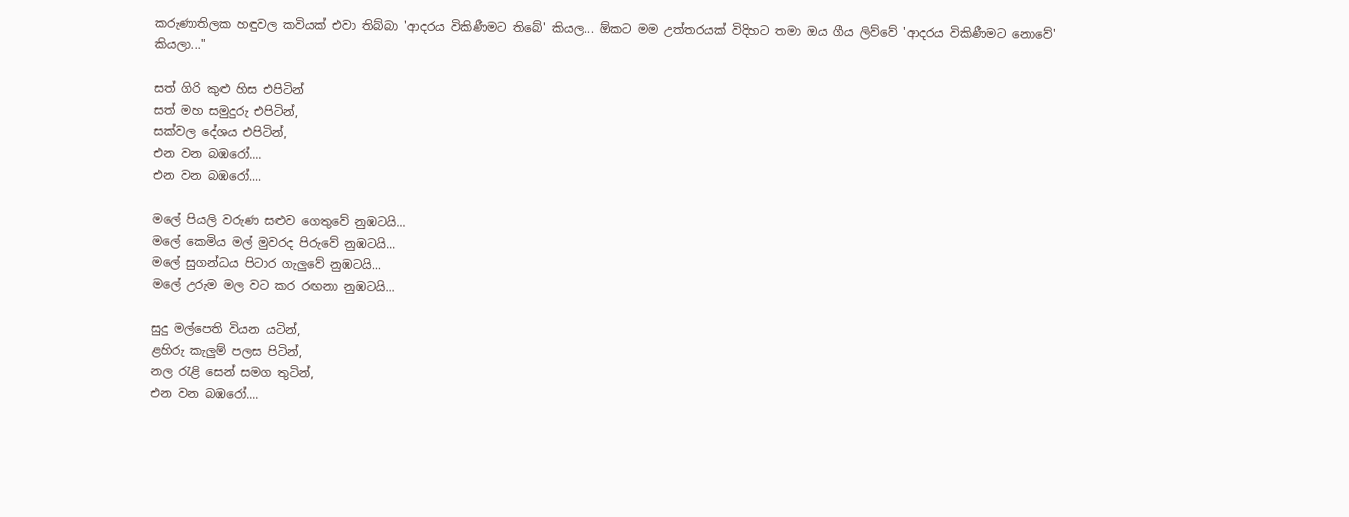කරුණාතිලක හඳුවල කවියක් එවා තිබ්බා 'ආදරය විකිණීමට තිබේ' කියල... ඕකට මම උත්තරයක් විදිහට තමා ඔය ගීය ලිව්වේ 'ආදරය විකිණීමට නොවේ' කියලා..."

සත් ගිරි කුළු හිස එපිටින්
සත් මහ සමුදුරු එපිටින්,
සක්වල දේශය එපිටින්,
එන වන බඹරෝ....
එන වන බඹරෝ....

මලේ පියලි වරුණ සළුව ගෙතුවේ නුඹටයි...
මලේ කෙමිය මල් මුවරද පිරුවේ නුඹටයි...
මලේ සුගන්ධය පිටාර ගැලුවේ නුඹටයි...
මලේ උරුම මල වට කර රඟනා නුඹටයි...

සුදු මල්පෙති වියන යටින්,
ළහිරු කැලුම් පලස පිටින්,
නල ‍රැළි සෙන් සමග තුටින්,
එන වන බඹරෝ....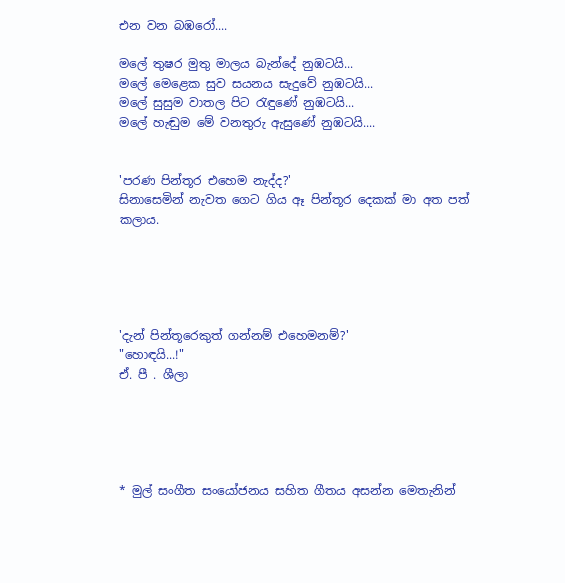එන වන බඹරෝ....

මලේ තුෂර මුතු මාලය බැන්දේ නුඹටයි...
මලේ මෙළෙක සුව සයනය සැදුවේ නුඹටයි...
මලේ සුසුම වාතල පිට ‍රැඳුණේ නුඹටයි...
මලේ හැඬුම මේ වනතුරු ඇසුණේ නුඹටයි....


'පරණ පින්තූර එහෙම නැද්ද?'
සිනාසෙමින් නැවත ගෙට ගිය ඈ පින්තූර දෙකක් මා අත පත් කලාය.





'දැන් පින්තූරෙකුත් ගන්නම් එහෙමනම්?'
"හොඳයි...!"
ඒ. පී . ශීලා





* මුල් සංගීත සංයෝජනය සහිත ගීතය අසන්න මෙතැනින්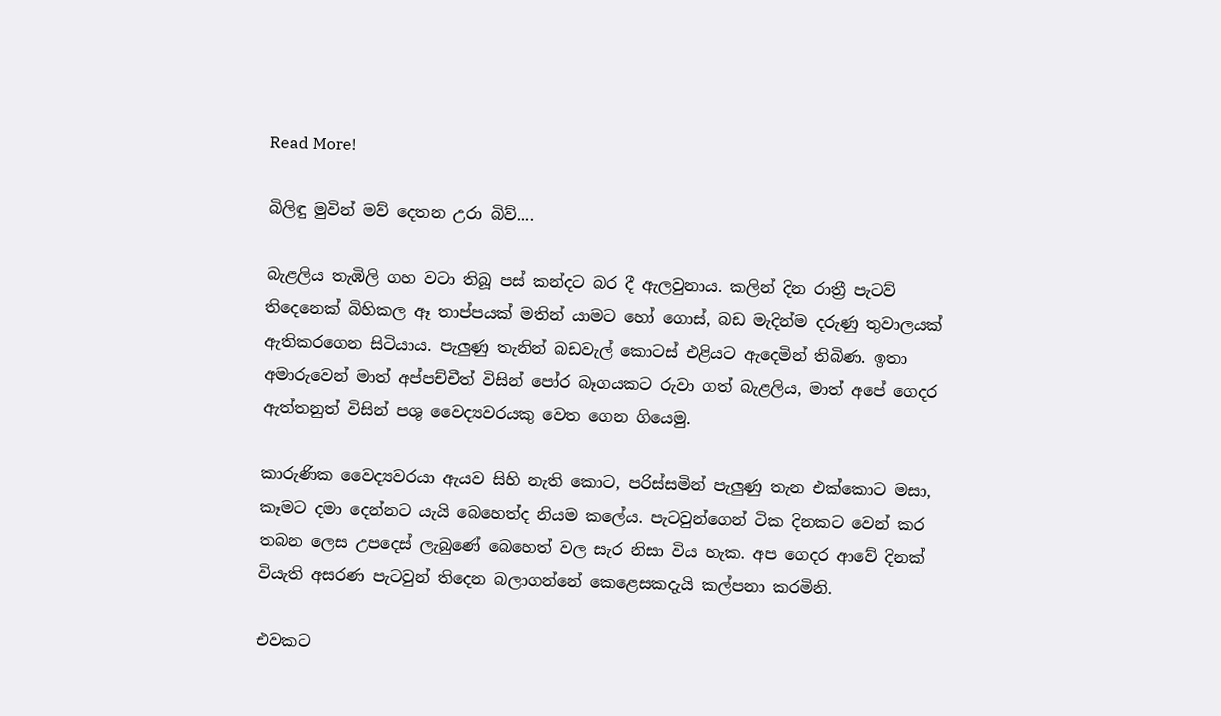Read More!

බිලිඳු මුවින් මව් දෙතන උරා බිව්....

බැළලිය තැඹිලි ගහ වටා තිබූ පස් කන්දට බර දී ඇලවුනාය. කලින් දින රාත්‍රී පැටව් තිදෙනෙක් බිහිකල ඈ තාප්පයක් මතින් යාමට හෝ ගොස්, බඩ මැදින්ම දරුණු තුවාලයක් ඇතිකරගෙන සිටියාය. පැලුණු තැනින් බඩවැල් කොටස් එළියට ඇදෙමින් තිබිණ. ඉතා අමාරුවෙන් මාත් අප්පච්චීත් විසින් පෝර බෑගයකට රුවා ගත් බැළලිය, මාත් අපේ ගෙදර ඇත්තනුත් විසින් පශු වෛද්‍යවරයකු වෙත ගෙන ගියෙමු.

කාරුණික වෛද්‍යවරයා ඇයව සිහි නැති කොට, පරිස්සමින් පැලුණු තැන එක්කොට මසා, කෑමට දමා දෙන්නට යැයි බෙහෙත්ද නියම කලේය. පැටවුන්ගෙන් ටික දිනකට වෙන් කර තබන ලෙස උපදෙස් ලැබුණේ බෙහෙත් වල සැර නිසා විය හැක. අප ගෙදර ආවේ දිනක් වියැති අසරණ පැටවුන් තිදෙන බලාගන්නේ කෙළෙසකදැයි කල්පනා කරමිනි.

එවකට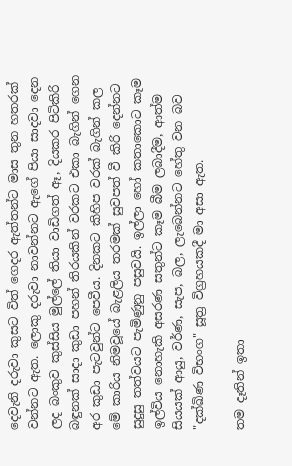දෙවැනි දරුවා කුසට විත් ගෙදර ඇත්තන්ට මාස තුන හතරක් වන්නට ඇත. ලොකු දරුවා නාවන්නට ඇගේ පියා සාදවා දෙන ලද බංකුව කුස්සිය මුල්ලේ තියා වාඩිගත් ඈ, දියකර පිටිකිරි බඳුනක් සාදා කුඩා පහන් තිරයකින් වරකට එකා බැගින් ගෙන අර කුඩා පැටවුන්ට පෙවීය. දිනකට කිහිප වරක් බැගින් කල මේ කාරිය නිමවූයේ බැළලිය තරමක් සුවපත් වී කිරි දෙන්නට සුදුසු තත්වයට පැමිණුනු පසුවයි. ඉල්ලා හෝ කතාකොට කෑම ඉල්විය නොහැකි අසරණ සතුන්ට කෑම බීම ලබාදීම, ආත්ම සියයක් ආයු, වර්ණ, සැප, බල, ලැබෙන්නට හේතු වන බව "දක්ඛිණ විභංග" සූත්‍ර විග්‍රහයකදී මා අසා ඇත.

තම දෑතින් ඉතා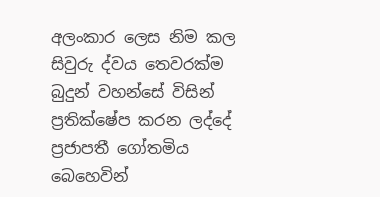අලංකාර ලෙස නිම කල සිවුරු ද්වය තෙවරක්ම බුදුන් වහන්සේ විසින් ප්‍රතික්ෂේප කරන ලද්දේ ප්‍රජාපතී ගෝතමිය බෙහෙවින්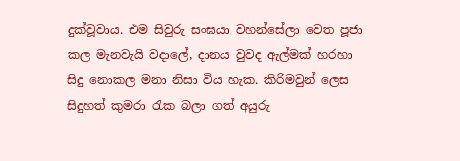දුක්වූවාය. එම සිවුරු සංඝයා වහන්සේලා වෙත පූජා කල මැනවැයි වදාලේ, දානය වුවද ඇල්මක් හරහා සිදු නොකල මනා නිසා විය හැක. කිරිමවුන් ලෙස සිදුහත් කුමරා ‍රැක බලා ගත් අයුරු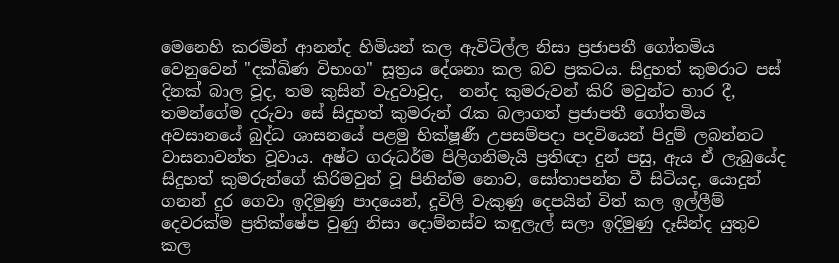මෙනෙහි කරමින් ආනන්ද හිමියන් කල ඇවිටිල්ල නිසා ප්‍රජාපතී ගෝතමිය වෙනුවෙන් "දක්ඛිණ විභංග" සූත්‍රය දේශනා කල බව ප්‍රකටය. සිදුහත් කුමරාට පස් දිනක් බාල වූද, තම කුසින් වැදුවාවූද,  නන්ද කුමරුවන් කිරි මවුන්ට භාර දී, තමන්ගේම දරුවා සේ සිදුහත් කුමරුන් ‍රැක බලාගත් ප්‍රජාපතී ගෝතමිය අවසානයේ බුද්ධ ශාසනයේ පළමු භික්ෂූණී උපසම්පදා පදවියෙන් පිදුම් ලබන්නට වාසනාවන්ත වූවාය. අෂ්ට ගරුධර්ම පිලිගනිමැයි ප්‍රතිඥා දුන් පසු, ඇය ඒ ලැබුයේද සිදුහත් කුමරුන්ගේ කිරිමවුන් වූ පිනින්ම නොව, සෝතාපන්න වී සිටියද, යොදුන් ගනන් දුර ගෙවා ඉදිමුණු පාදයෙන්, දූවිලි වැකුණු දෙපයින් විත් කල ඉල්ලීම් දෙවරක්ම ප්‍රතික්ෂේප වුණු නිසා දොම්නස්ව කඳුලැල් සලා ඉදිමුණු දෑසින්ද යුතුව කල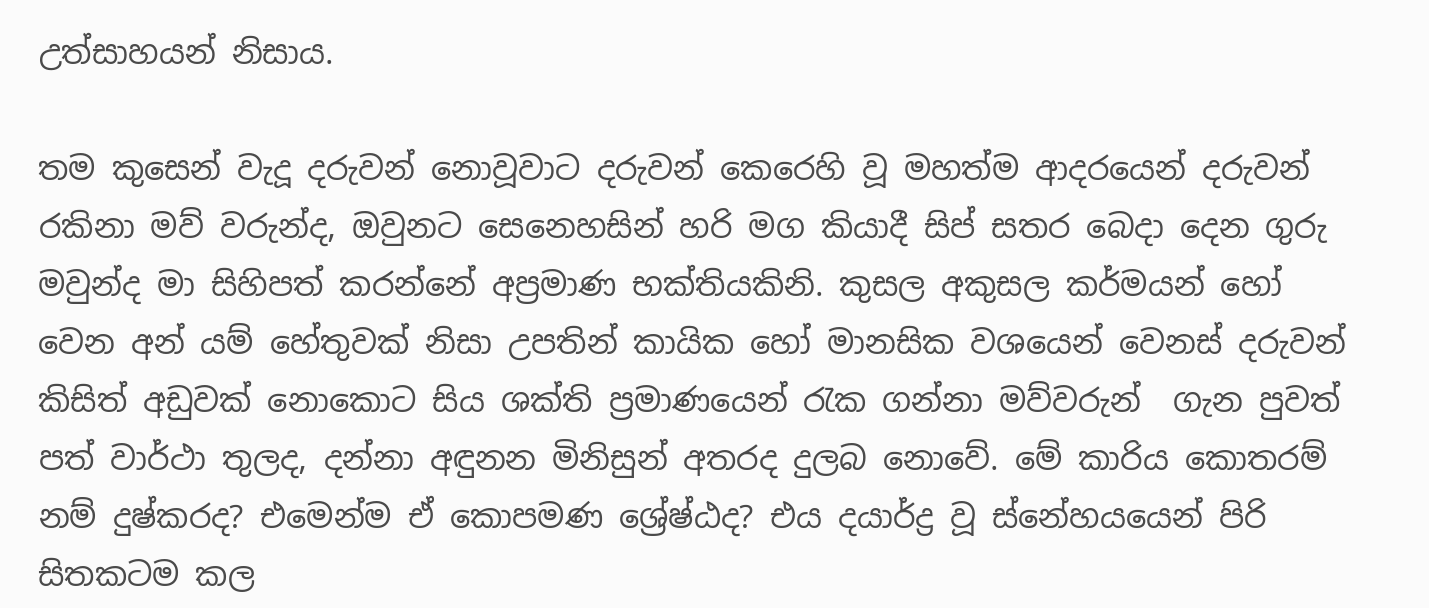උත්සාහයන් නිසාය.

තම කුසෙන් වැදූ දරුවන් නොවූවාට දරුවන් කෙරෙහි වූ මහත්ම ආදරයෙන් දරුවන් රකිනා මව් වරුන්ද, ඔවුනට සෙනෙහසින් හරි මග කියාදී සිප් සතර බෙදා දෙන ගුරු මවුන්ද මා සිහිපත් කරන්නේ අප්‍රමාණ භක්තියකිනි. කුසල අකුසල කර්මයන් හෝ වෙන අන් යම් හේතුවක් නිසා උපතින් කායික හෝ මානසික වශයෙන් වෙනස් දරුවන් කිසිත් අඩුවක් නොකොට සිය ශක්ති ප්‍රමාණයෙන් ‍රැක ගන්නා මව්වරුන්  ගැන පුවත් පත් වාර්ථා තුලද, දන්නා අඳුනන මිනිසුන් අතරද දුලබ නොවේ. මේ කාරිය කොතරම් නම් දුෂ්කරද? එමෙන්ම ඒ කොපමණ ශ්‍රේෂ්ඨද? එය දයාර්ද්‍ර වූ ස්නේහයයෙන් පිරි සිතකටම කල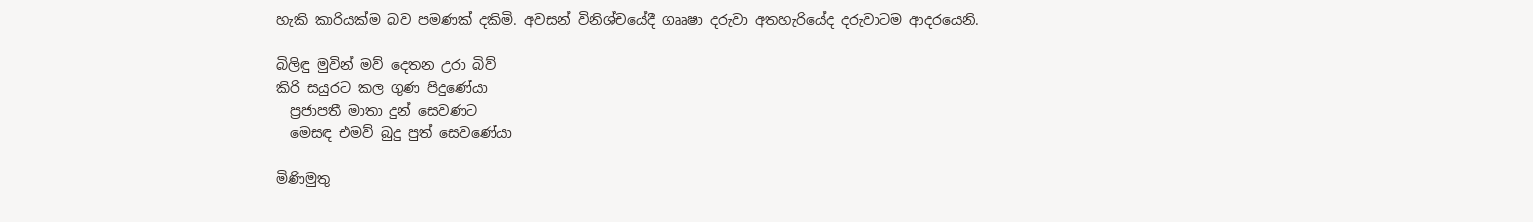හැකි කාරියක්ම බව පමණක් දකිමි. අවසන් විනිශ්චයේදී ගෲෂා දරුවා අතහැරියේද දරුවාටම ආදරයෙනි.

බිලිඳු මුවින් මව් දෙතන උරා බිව්
කිරි සයුරට කල ගුණ පිදුණේයා
  ප්‍රජාපතී මාතා දුන් සෙවණට
  මෙසඳ එමව් බුදු පුත් සෙවණේයා

මිණිමුතු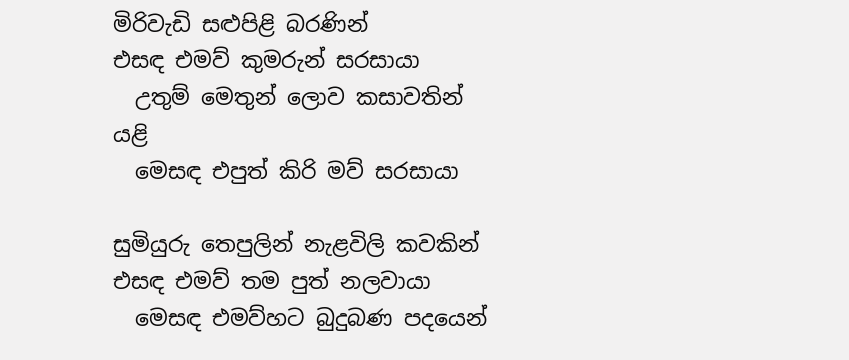මිරිවැඩි සළුපිළි බරණින්
එසඳ එමව් කුමරුන් සරසායා
  උතුම් මෙතුන් ලොව කසාවතින් යළි
  මෙසඳ එපුත් කිරි මව් සරසායා

සුමියුරු තෙපුලින් නැළවිලි කවකින්
එසඳ එමව් තම පුත් නලවායා
  මෙසඳ එමව්හට බුදුබණ පදයෙන්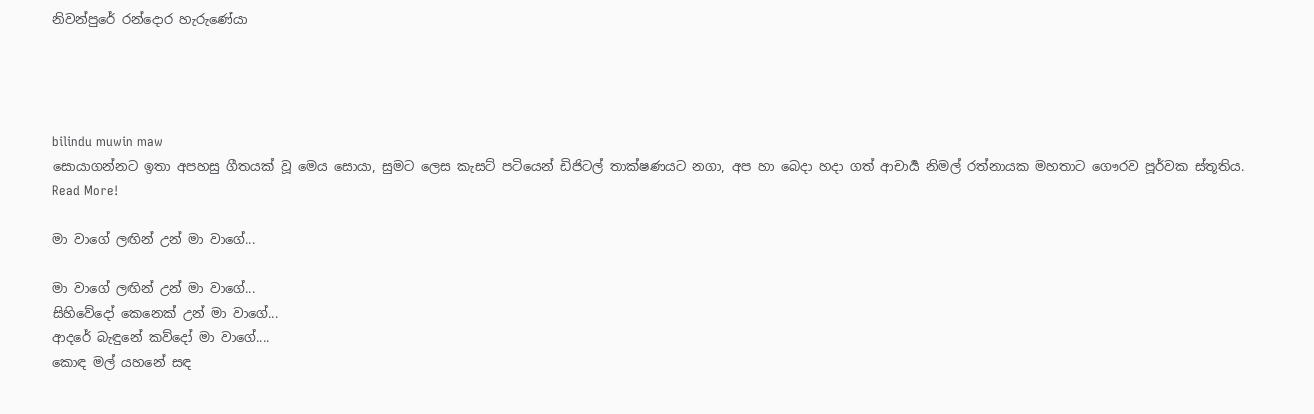නිවන්පුරේ රන්දොර හැරුණේයා




bilindu muwin maw
සොයාගන්නට ඉතා අපහසු ගීතයක් වූ මෙය සොයා, සුමට ලෙස කැසට් පටියෙන් ඩිජිටල් තාක්ෂණයට නගා, අප හා බෙදා හදා ගත් ආචාර්‍ය නිමල් රත්නායක මහතාට ගෞරව පූර්වක ස්තූතිය.
Read More!

මා වාගේ ලඟින් උන් මා වාගේ...

මා වාගේ ලඟින් උන් මා වාගේ...
සිහිවේදෝ කෙනෙක් උන් මා වාගේ...
ආදරේ බැඳුනේ කව්දෝ මා වාගේ....
කොඳ මල් යහනේ සඳ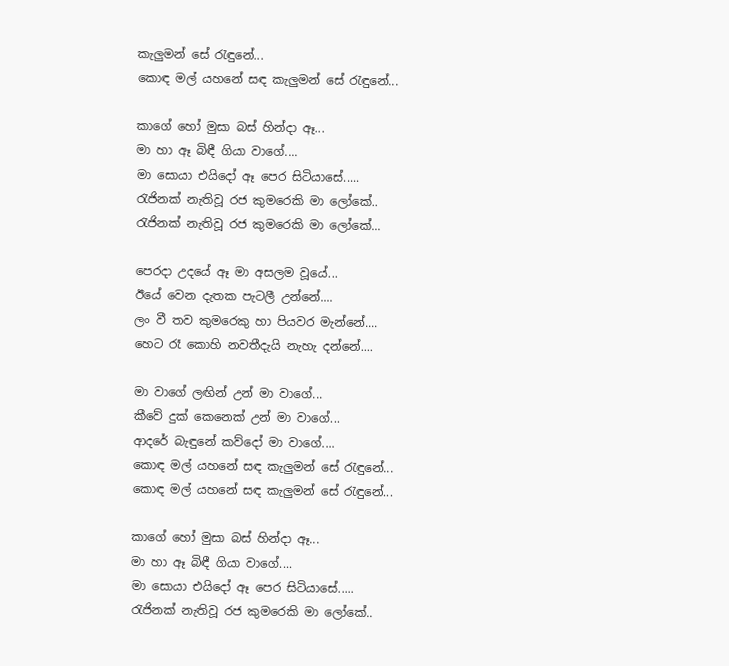කැලුමන් සේ ‍රැඳුනේ...
කොඳ මල් යහනේ සඳ කැලුමන් සේ ‍රැඳුනේ...

කාගේ හෝ මුසා බස් හින්දා ඈ...
මා හා ඈ බිඳී ගියා වාගේ....
මා සොයා එයිදෝ ඈ පෙර සිටියාසේ.....
රැජිනක් නැතිවූ රජ කුමරෙකි මා ලෝකේ..
රැජිනක් නැතිවූ රජ කුමරෙකි මා ලෝකේ...

පෙරදා උදයේ ඈ මා අසලම වූයේ...
ඊයේ වෙන දැතක පැටලී උන්නේ....
ලං වී තව කුමරෙකු හා පියවර මැන්නේ....
හෙට රෑ කොහි නවතීදැයි නැහැ දන්නේ....

මා වාගේ ලඟින් උන් මා වාගේ...
කීවේ දුක් කෙනෙක් උන් මා වාගේ...
ආදරේ බැඳුනේ කව්දෝ මා වාගේ....
කොඳ මල් යහනේ සඳ කැලුමන් සේ ‍රැඳුනේ...
කොඳ මල් යහනේ සඳ කැලුමන් සේ ‍රැඳුනේ...

කාගේ හෝ මුසා බස් හින්දා ඈ...
මා හා ඈ බිඳී ගියා වාගේ....
මා සොයා එයිදෝ ඈ පෙර සිටියාසේ.....
රැජිනක් නැතිවූ රජ කුමරෙකි මා ලෝකේ..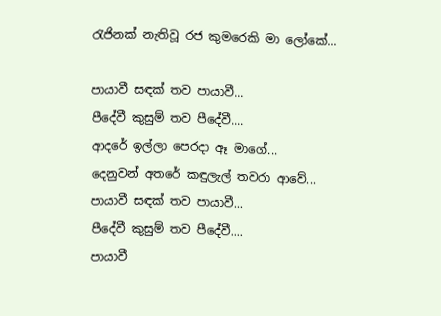රැජිනක් නැතිවූ රජ කුමරෙකි මා ලෝකේ...

පායාවී සඳක් තව පායාවී...
පීදේවී කුසුම් තව පීදේවී....
ආදරේ ඉල්ලා පෙරදා ඈ මාගේ...
දෙනුවන් අතරේ කඳුලැල් තවරා ආවේ...
පායාවී සඳක් තව පායාවී...
පීදේවී කුසුම් තව පීදේවී....
පායාවී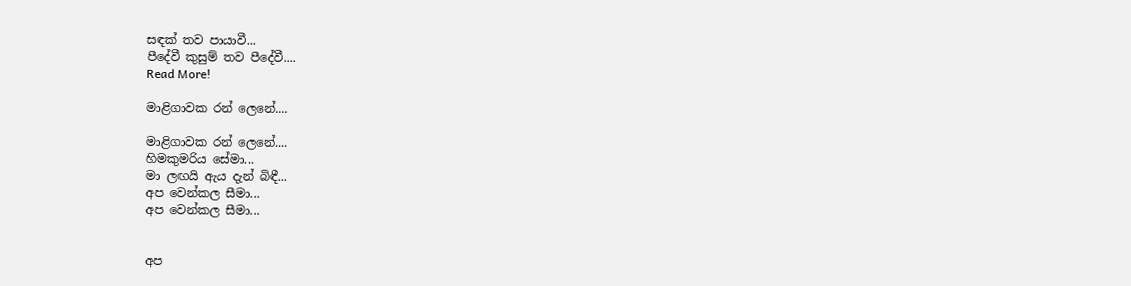සඳක් තව පායාවී...
පීදේවී කුසුම් තව පීදේවී....
Read More!

මාළිගාවක රන් ලෙනේ....

මාළිගාවක රන් ලෙනේ....
හිමකුමරිය සේමා...
මා ලඟයි ඇය දැන් බිඳී...
අප වෙන්කල සීමා...
අප වෙන්කල සීමා...


අප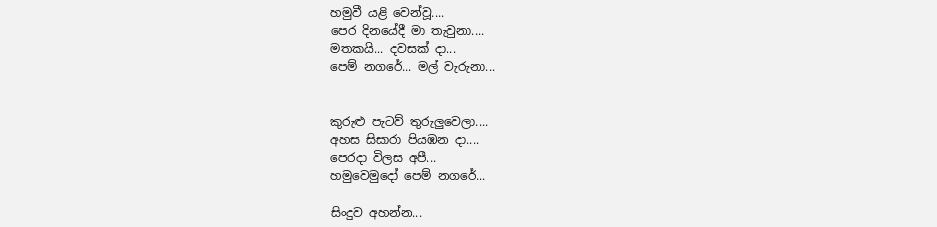හමුවී යළි වෙන්වූ....
පෙර දිනයේදී මා තැවුනා....
මතකයි... දවසක් දා...
පෙම් නගරේ... මල් වැරුනා...


කුරුළු පැටව් තුරුලුවෙලා....
අහස සිසාරා පියඹන දා....
පෙරදා විලස අපී...
හමුවෙමුදෝ පෙම් නගරේ...

සිංදුව අහන්න...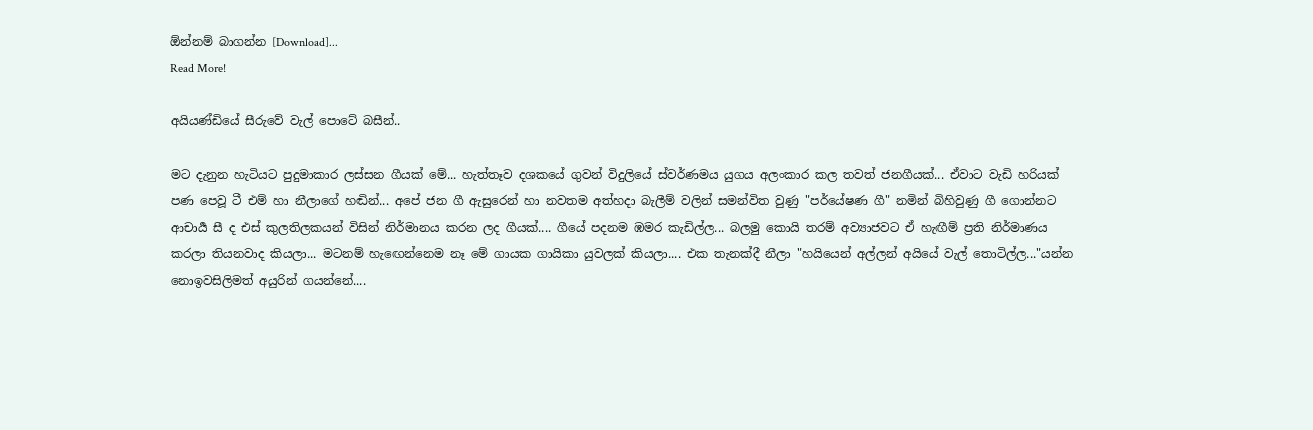ඕන්නම් බාගන්න [Download]...
Read More!

අයියණ්ඩියේ සීරුවේ වැල් පොටේ බසීන්..

මට දැනුන හැටියට පුදුමාකාර ලස්සන ගීයක් මේ... හැත්තෑව දශකයේ ගුවන් විදුලියේ ස්වර්ණමය යුගය අලංකාර කල තවත් ජනගීයක්... ඒවාට වැඩි හරියක් පණ පෙවූ ටී එම් හා නීලාගේ හඬින්... අපේ ජන ගී ඇසුරෙන් හා නවතම අත්හදා බැලීම් වලින් සමන්විත වුණු "පර්යේෂණ ගී" නමින් බිහිවුණු ගී ගොන්නට ආචාර්‍ය සී ද එස් කුලතිලකයන් විසින් නිර්මානය කරන ලද ගීයක්.... ගීයේ පදනම ඹමර කැඩිල්ල... බලමු කොයි තරම් අව්‍යාජවට ඒ හැඟීම් ප්‍රති නිර්මාණය කරලා තියනවාද කියලා... මටනම් හැ‍ඟෙන්නෙම නෑ මේ ගායක ගායිකා යුවලක් කියලා.... එක තැනක්දී නීලා "හයියෙන් අල්ලන් අයියේ වැල් තොටිල්ල..."යන්න නොඉවසිලිමත් අයුරින් ගයන්නේ....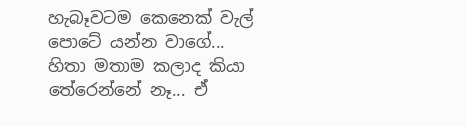හැබෑවටම කෙනෙක් වැල් පොටේ යන්න වාගේ... හිතා මතාම කලාද කියා තේරෙන්නේ නෑ... ඒ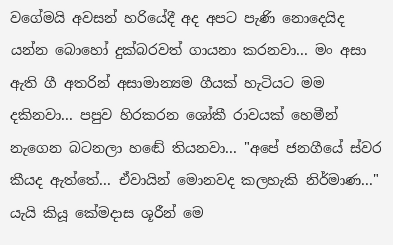වගේමයි අවසන් හරියේදී අද අපට පැණි නොදෙයිද යන්න බොහෝ දුක්බරවත් ගායනා කරනවා... මං අසා ඇති ගී අතරින් අසාමාන්‍යම ගීයක් හැටියට මම දකිනවා... පපුව හිරකරන ශෝකී රාවයක් හෙමීන් නැගෙන බටනලා හඬේ තියනවා... "අපේ ජනගීයේ ස්වර කීයද ඇත්තේ... ඒවායින් මොනවද කලහැකි නිර්මාණ..." යැයි කියූ කේමදාස ශූරීන් මෙ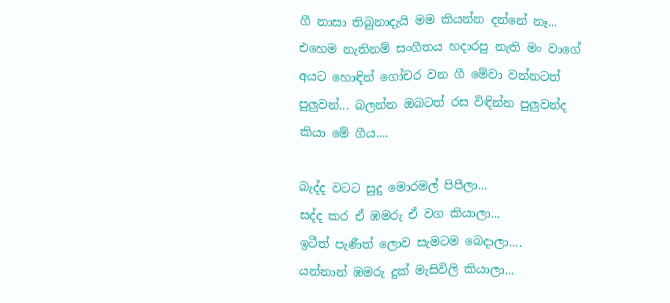ගී නාසා තිබුනාදැයි මම කියන්න දන්නේ නෑ... එහෙම නැතිනම් සංගීතය හදාරපු නැති මං වාගේ අයට හොඳින් ගෝචර වන ගී මේවා වන්නටත් පුලුවන්... බලන්න ඔබටත් රස විඳින්න පුලුවන්ද කියා මේ ගීය....

බැද්ද වටට සුදු මොරමල් පිපීලා...
සද්ද කර ඒ ඹමරු ඒ වග කියාලා...
ඉටීත් පැණීත් ලොව සැමටම බෙදාලා....
යන්නාන් ඹමරු දුක් මැසිවිලි කියාලා...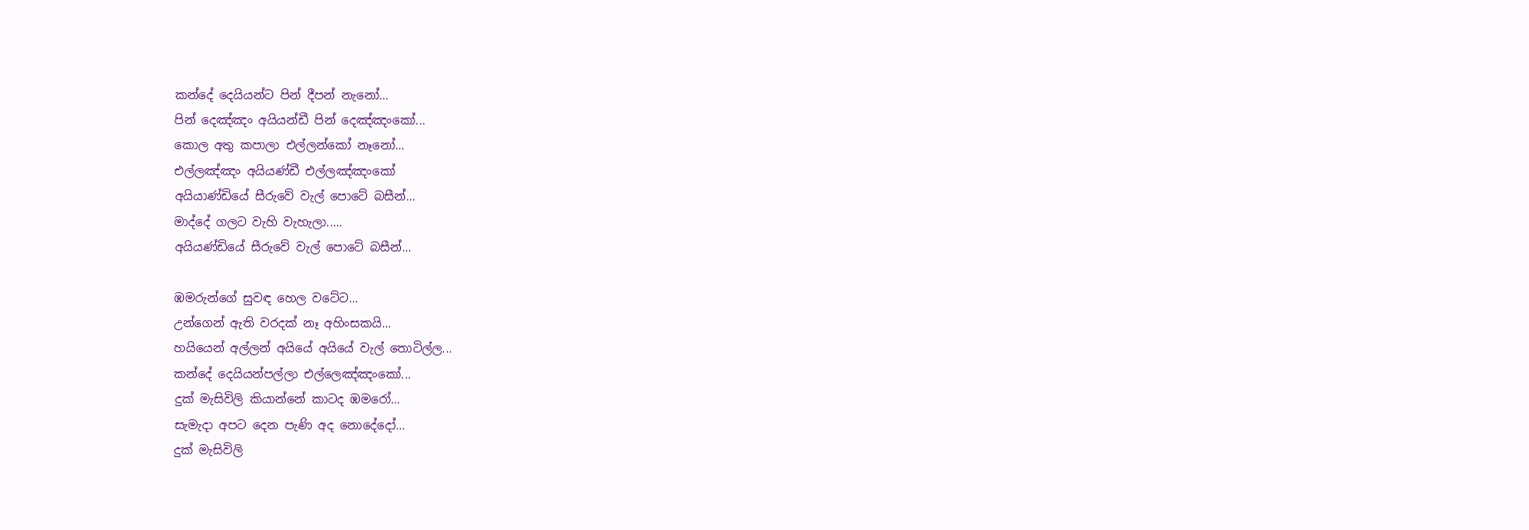කන්දේ දෙයියන්ට පින් දීපන් නැනෝ...
පින් දෙඤ්ඤං අයියන්ඩී පින් දෙඤ්ඤංකෝ...
කොල අතු කපාලා එල්ලන්කෝ නෑනෝ...
එල්ලඤ්ඤං අයියණ්ඩී එල්ලඤ්ඤංකෝ
අයියාණ්ඩියේ සීරුවේ වැල් පොටේ බසීන්...
මාද්දේ ගලට වැහි වැහැලා.....
අයියණ්ඩියේ සීරුවේ වැල් පොටේ බසීන්...

ඹමරුන්ගේ සුවඳ හෙල වටේට...
උන්ගෙන් ඇති වරදක් නෑ අහිංසකයි...
හයියෙන් අල්ලන් අයියේ අයියේ වැල් තොටිල්ල...
කන්දේ දෙයියන්පල්ලා එල්ලෙඤ්ඤංකෝ...
දුක් මැසිවිලි කියාන්නේ කාටද ඹමරෝ...
සැමැදා අපට දෙන පැණි අද නොදේදෝ...
දුක් මැසිවිලි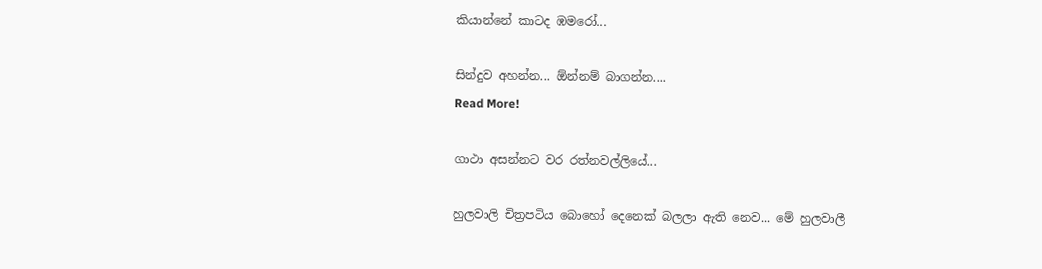කියාන්නේ කාටද ඹමරෝ...

සින්දුව අහන්න... ඕන්නම් බාගන්න....
Read More!

ගාථා අසන්නට වර රත්නවල්ලියේ...

හුලවාලි චිත්‍රපටිය බොහෝ දෙනෙක් බලලා ඇති නෙව... මේ හුලවාලී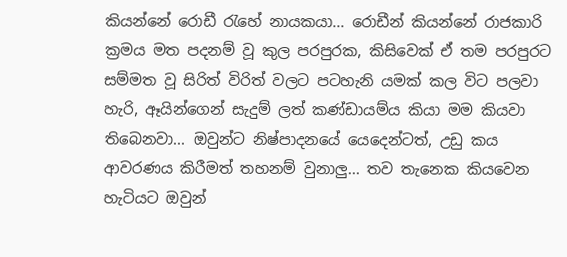කියන්නේ රොඩී ‍රැහේ නායකයා... රොඩීන් කියන්නේ රාජකාරි ක්‍රමය මත පදනම් වූ කුල පරපුරක, කිසිවෙක් ඒ තම පරපුරට සම්මත වූ සිරිත් විරිත් වලට පටහැනි යමක් කල විට පලවා හැරි, ඈයින්ගෙන් සැදුම් ලත් කණ්ඩායම්ය කියා මම කියවා තිබෙනවා... ඔවුන්ට නිෂ්පාදනයේ යෙදෙන්ටත්, උඩු කය ආවරණය කිරීමත් තහනම් වුනාලු... තව තැනෙක කියවෙන හැටියට ඔවුන්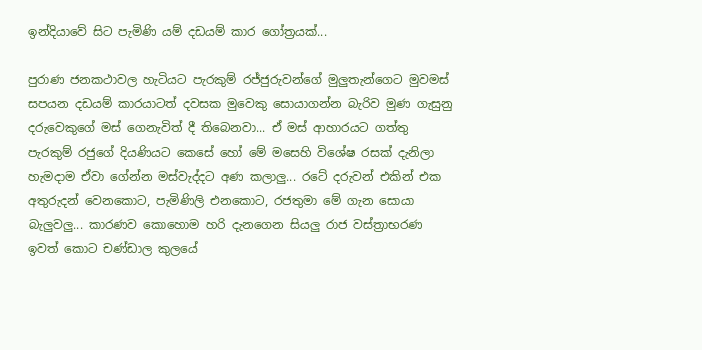ඉන්දියාවේ සිට පැමිණි යම් දඩයම් කාර ගෝත්‍රයක්...

පුරාණ ජනකථාවල හැටියට පැරකුම් රජ්ජුරුවන්ගේ මුලුතැන්ගෙට මුවමස් සපයන දඩයම් කාරයාටත් දවසක මුවෙකු සොයාගන්න බැරිව මුණ ගැසුනු දරුවෙකුගේ මස් ගෙනැවිත් දී තිබෙනවා... ඒ මස් ආහාරයට ගත්තු පැරකුම් රජුගේ දියණියට කෙසේ හෝ මේ මසෙහි විශේෂ රසක් දැනිලා හැමදාම ඒවා ගේන්න මස්වැද්දට අණ කලාලු... රටේ දරුවන් එකින් එක අතුරුදන් වෙනකොට, පැමිණිලි එනකොට, රජතුමා මේ ගැන සොයා බැලුවලු... කාරණව කොහොම හරි දැනගෙන සියලු රාජ වස්ත්‍රාභරණ ඉවත් කොට චණ්ඩාල කුලයේ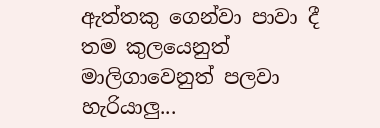ඇත්තකු ගෙන්වා පාවා දී තම කුලයෙනුත් මාලිගාවෙනුත් පලවා හැරියාලු...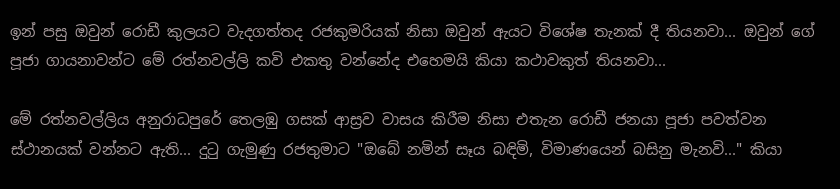ඉන් පසු ඔවුන් රොඩී කුලයට වැදගත්තද රජකුමරියක් නිසා ඔවුන් ඇයට විශේෂ තැනක් දී තියනවා... ඔවුන් ගේ පූජා ගායනාවන්ට මේ රත්නවල්ලි කවි එකතු වන්නේද එහෙමයි කියා කථාවකුත් තියනවා...

මේ රත්නවල්ලිය අනුරාධපුරේ තෙලඹු ගසක් ආස්‍රව වාසය කිරීම නිසා එතැන රොඩී ජනයා පූජා පවත්වන ස්ථානයක් වන්නට ඇති... දු‍ටු ගැමුණු රජතුමාට "ඔබේ නමින් සෑය බඳිමි, විමාණයෙන් බසිනු මැනවි..." කියා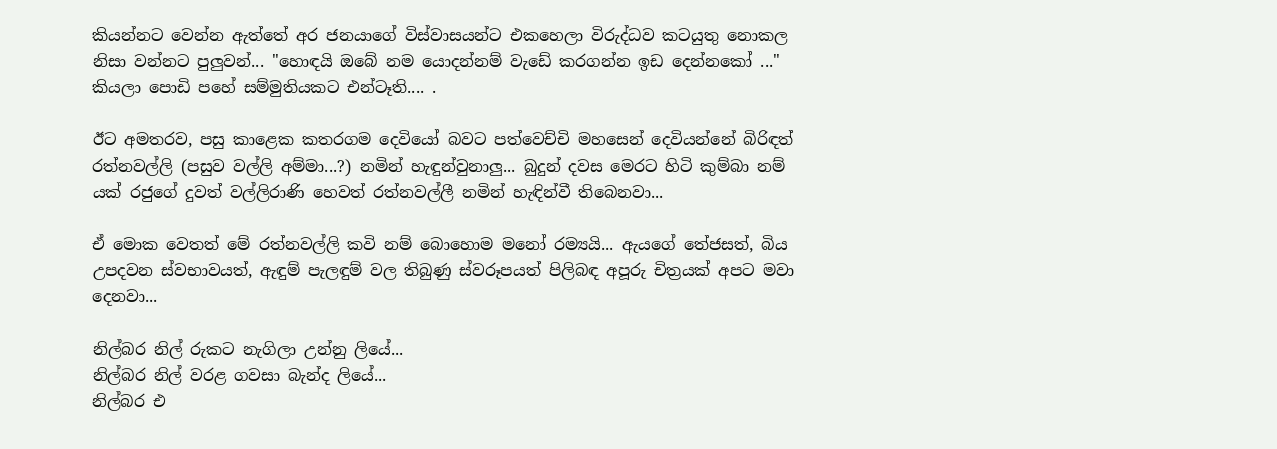කියන්නට වෙන්න ඇත්තේ අර ජනයාගේ විස්වාසයන්ට එකහෙලා විරුද්ධව කටයුතු නොකල නිසා වන්නට පුලුවන්... "හොඳයි ඔබේ නම යොදන්නම් වැඩේ කරගන්න ඉඩ දෙන්නකෝ ..." කියලා පොඩි පහේ සම්මුතියකට එන්ටෑති.... .

ඊට අමතරව, පසු කාළෙක කතරගම දෙවියෝ බවට පත්වෙච්චි මහසෙන් දෙවියන්නේ බිරිඳත් රත්නවල්ලි (පසුව වල්ලි අම්මා...?) නමින් හැඳුන්වුනාලු... බුදුන් දවස මෙරට හිටි කුම්බා නම් යක් රජුගේ දුවත් වල්ලිරාණි හෙවත් රත්නවල්ලී නමින් හැඳින්වී තිබෙනවා...

ඒ මොක වෙතත් මේ රත්නවල්ලි කවි නම් බොහොම මනෝ රම්‍යයි... ඇයගේ තේජසත්, බිය උපදවන ස්වභාවයත්, ඇඳුම් පැලඳුම් වල තිබුණු ස්වරූපයත් පිලිබඳ අපූරු චිත්‍රයක් අපට මවා දෙනවා...

නිල්බර නිල් රුකට නැගිලා උන්නු ලියේ...
නිල්බර නිල් වරළ ගවසා බැන්ද ලියේ...
නිල්බර එ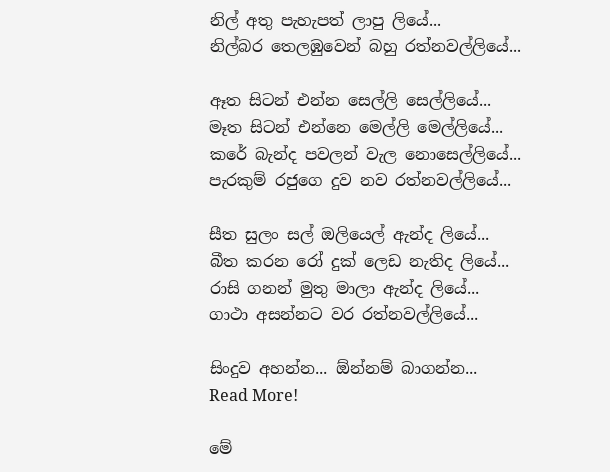නිල් අතු පැහැපත් ලාපු ලියේ...
නිල්බර තෙලඹුවෙන් බහු රත්නවල්ලියේ...

ඈත සිටන් එන්න සෙල්ලි සෙල්ලියේ...
මෑත සිටන් එන්නෙ මෙල්ලි මෙල්ලියේ...
කරේ බැන්ද පවලන් වැල නොසෙල්ලියේ...
පැරකුම් රජුගෙ දුව නව රත්නවල්ලියේ...

සීත සුලං සල් ඔලියෙල් ඇන්ද ලියේ...
බීත කරන රෝ දුක් ලෙඩ නැතිද ලියේ...
රාසි ගනන් මුතු මාලා ඇන්ද ලියේ...
ගාථා අසන්නට වර රත්නවල්ලියේ...

සිංදුව අහන්න... ඕන්නම් බාගන්න...
Read More!

මේ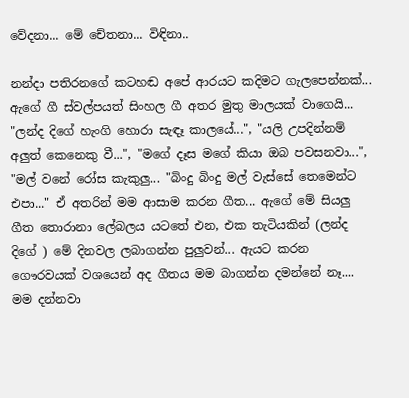වේදනා... මේ චේතනා... විඳිනා..

නන්දා පතිරනගේ කටහඬ අපේ ආරයට කදිමට ගැලපෙන්නක්... ඇගේ ගී ස්වල්පයත් සිංහල ගී අතර මුතු මාලයක් වාගෙයි... "ලන්ද දිගේ හැංගි හොරා සැඳෑ කාලයේ...", "යලි උපදින්නම් අලුත් කෙනෙකු වී...", "මගේ දෑස මගේ කියා ඔබ පවසනවා...", "මල් වනේ රෝස කැකුලු... "බිංදු බිංදු මල් වැස්සේ තෙමෙන්ට එපා..." ඒ අතරින් මම ආසාම කරන ගීත... ඇගේ මේ සියලු ගීත තොරානා ලේබලය යටතේ එන, එක තැටියකින් (ලන්ද දිගේ ) මේ දිනවල ලබාගන්න පුලුවන්... ඇයට කරන ගෞරවයක් වශයෙන් අද ගීතය මම බාගන්න දමන්නේ නෑ.... මම දන්නවා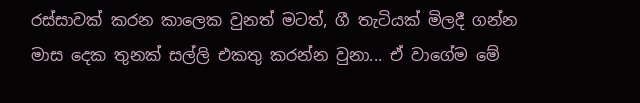රස්සාවක් කරන කාලෙක වුනත් මටත්, ගී තැටියක් මිලදී ගන්න මාස දෙක තුනක් සල්ලි එකතු කරන්න වුනා... ඒ වාගේම මේ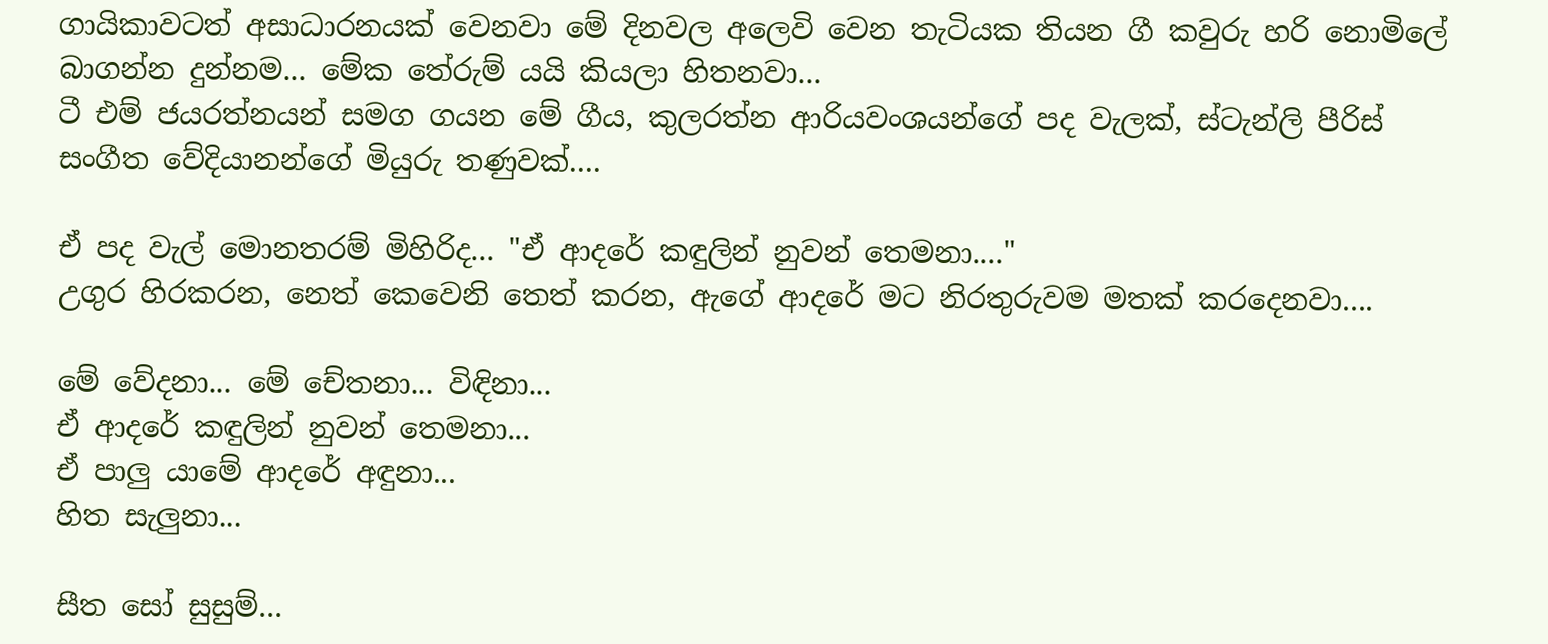ගායිකාවටත් අසාධාරනයක් වෙනවා මේ දිනවල අලෙවි වෙන තැටියක තියන ගී කවුරු හරි නොමිලේ බාගන්න දුන්නම... මේක තේරුම් යයි කියලා හිතනවා...
ටී එම් ජයරත්නයන් සමග ගයන මේ ගීය, කුලරත්න ආරියවංශයන්ගේ පද වැලක්, ස්ටැන්ලි පීරිස් සංගීත වේදියානන්ගේ මියුරු තණුවක්....

ඒ පද වැල් මොනතරම් මිහිරිද... "ඒ ආදරේ කඳුලින් නුවන් තෙමනා...."
උගුර හිරකරන, නෙත් කෙවෙනි තෙත් කරන, ඇගේ ආදරේ මට නිරතුරුවම මතක් කරදෙනවා....

මේ වේදනා... මේ චේතනා... විඳිනා...
ඒ ආදරේ කඳුලින් නුවන් තෙමනා...
ඒ පාලු යාමේ ආදරේ අඳුනා...
හිත සැලුනා...

සීත සෝ සුසුම්...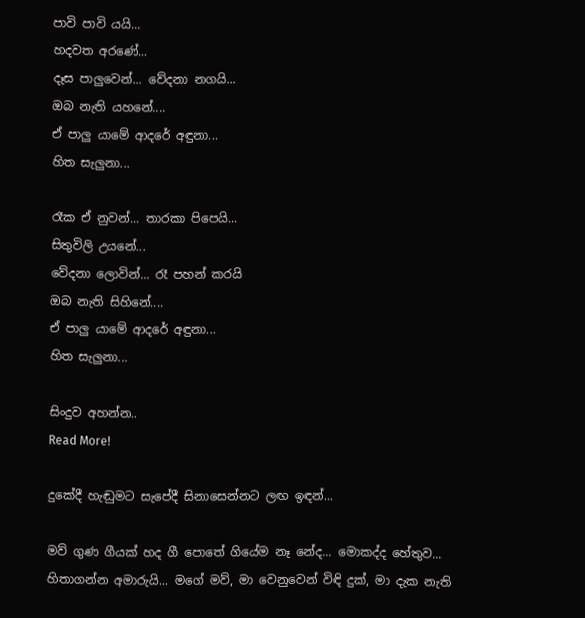පාවි පාවි යයි...
හදවත අරණේ...
දෑස පාලුවෙන්... වේදනා නගයි...
ඔබ නැති යහනේ....
ඒ පාලු යාමේ ආදරේ අඳුනා...
හිත සැලුනා...

රෑක ඒ නුවන්... තාරකා පිපෙයි...
සිතුවිලි උයනේ...
වේදනා ලොවින්... රෑ පහන් කරයි
ඔබ නැති සිහිනේ....
ඒ පාලු යාමේ ආදරේ අඳුනා...
හිත සැලුනා...

සිංදුව අහන්න..
Read More!

දුකේදී හැඬුමට සැපේදී සිනාසෙන්නට ලඟ ඉඳන්...

මව් ගුණ ගීයක් හද ගී පොතේ ගියේම නෑ නේද... මොකද්ද හේතුව... හිතාගන්න අමාරුයි... මගේ මව්, මා වෙනුවෙන් විඳි දුක්, මා දැක නැති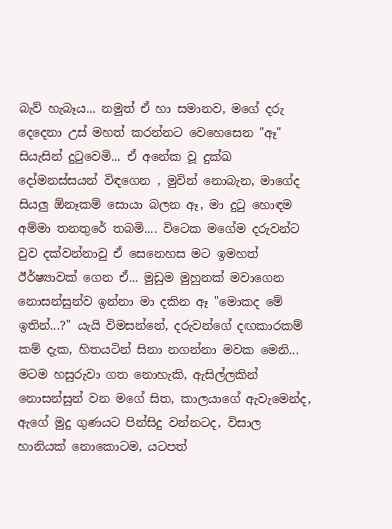බැව් හැබෑය... නමුත් ඒ හා සමානව, මගේ දරු දෙදෙනා උස් මහත් කරන්නට වෙහෙසෙන "ඈ" සියැසින් දු‍ටුවෙමි... ඒ අනේක වූ දුක්ඛ දෝමනස්සයන් විඳගෙන , මුවින් නොබැන, මාගේද සියලු ඕනෑකම් සොයා බලන ඈ, මා දු‍ටු හොඳම අම්මා තනතුරේ තබමි.... විටෙක මගේම දරුවන්ට වුව දක්වන්නාවු ඒ සෙනෙහස මට ඉමහත් ඊර්ෂ්‍යාවක් ගෙන ඒ... මුඩුම මුහුනක් මවාගෙන නොසන්සුන්ව ඉන්නා මා දකින ඈ "මොකද මේ ඉතින්...?" යැයි විමසන්නේ, දරුවන්ගේ දඟකාරකම් කම් දැක, හිතයටින් සිනා නගන්නා මවක මෙනි... මටම හසුරුවා ගත නොහැකි, ඇසිල්ලකින් නොසන්සුන් වන මගේ සිත, කාලයාගේ ඇවැමෙන්ද, ඇගේ මුදු ගුණයට පින්සිදු වන්නටද, විසාල හානියක් නොකොටම, යටපත්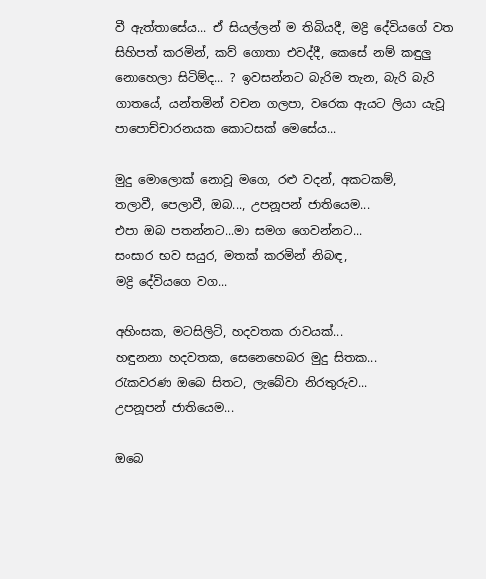වී ඇත්තාසේය... ඒ සියල්ලන් ම තිබියදී, මද්‍රි දේවියගේ වත සිහිපත් කරමින්, කව් ගොතා එවද්දී, කෙසේ නම් කඳුලු නොහෙලා සිටිම්ද... ? ඉවසන්නට බැරිම තැන, බැරි බැරි ගාතයේ, යන්තමින් වචන ගලපා, වරෙක ඇයට ලියා යැවූ පාපොච්චාරනයක කොටසක් මෙසේය...

මුදු මොලොක් නොවූ මගෙ, රළු වදන්, අකටකම්,
තලාවී, පෙලාවී, ඔබ..., උපනූපන් ජාතියෙම...
එපා ඔබ පතන්නට...මා සමග ගෙවන්නට...
සංසාර භව සයුර, මතක් කරමින් නිබඳ,
මද්‍රි දේවියගෙ වග...

අහිංසක, මටසිලිටි, හදවතක රාවයක්...
හඳුනනා හදවතක, සෙනෙහෙබර මුදු සිතක...
රැකවරණ ඔබෙ සිතට, ලැබේවා නිරතුරුව...
උපනූපන් ජාතියෙම...

ඔබෙ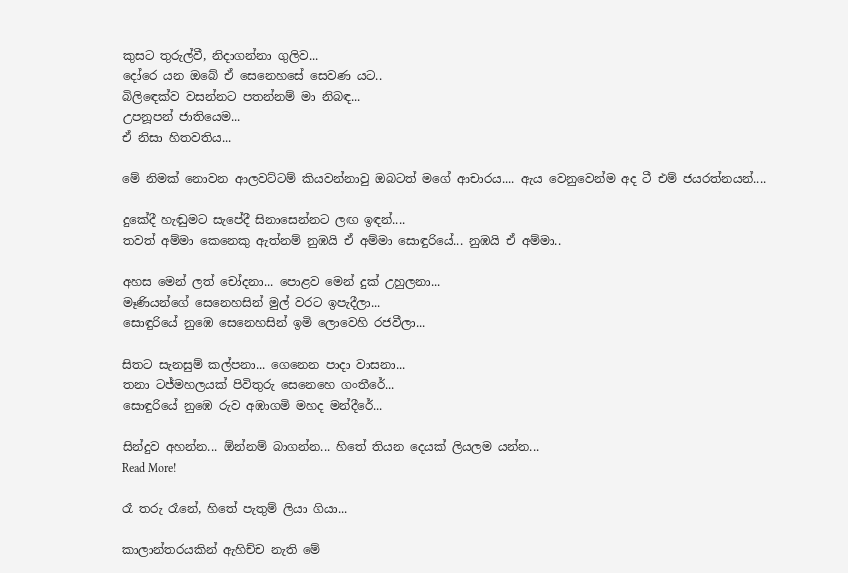කුසට තුරුල්වී, නිදාගන්නා ගුලිව...
දෝරෙ යන ඔබේ ඒ සෙනෙහසේ සෙවණ යට..
බිලිඳෙක්ව වසන්නට පතන්නම් මා නිබඳ...
උපනූපන් ජාතියෙම...
ඒ නිසා හිතවතිය...

මේ නිමක් නොවන ආලවට්ටම් කියවන්නාවු ඔබටත් මගේ ආචාරය.... ඇය වෙනුවෙන්ම අද ටී එම් ජයරත්නයන්....

දුකේදී හැඬුමට සැපේදී සිනාසෙන්නට ලඟ ඉඳන්....
තවත් අම්මා කෙනෙකු ඇත්නම් නුඹයි ඒ අම්මා සොඳුරියේ... නුඹයි ඒ අම්මා..

අහස මෙන් ලත් චෝදනා... පොළව මෙන් දුක් උහුලනා...
මෑණියන්ගේ සෙනෙහසින් මුල් වරට ඉපැදීලා...
සොඳුරියේ නුඹෙ සෙනෙහසින් ඉමි ලොවෙහි රජවීලා...

සිතට සැනසුම් කල්පනා... ගෙනෙන පාදා වාසනා...
තනා ටජ්මහලයක් පිවිතුරු සෙනෙහෙ ගංතීරේ...
සොඳුරියේ නුඹෙ රුව අඹාගමි මහද මන්දීරේ...

සින්දුව අහන්න... ඕන්නම් බාගන්න... හිතේ තියන දෙයක් ලියලම යන්න...
Read More!

රෑ තරු රෑනේ, හිතේ පැතුම් ලියා ගියා...

කාලාන්තරයකින් ඇහිච්ච නැති මේ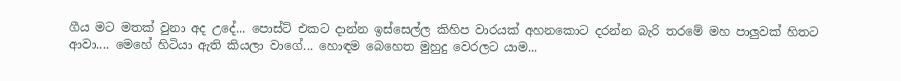ගීය මට මතක් වුනා අද උදේ... පොස්ට් එකට දාන්න ඉස්සෙල්ල කිහිප වාරයක් අහනකොට දරන්න බැරි තරමේ මහ පාලුවක් හිතට ආවා.... මෙහේ හිටියා ඇති කියලා වාගේ... හොඳම බෙහෙත මුහුදු වෙරලට යාම...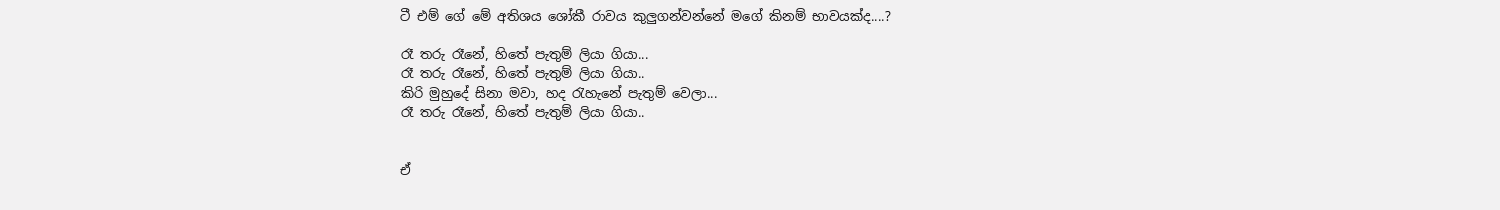ටී එම් ගේ මේ අතිශය ශෝකී රාවය කුලුගන්වන්නේ මගේ කිනම් භාවයක්ද....?

රෑ තරු රෑනේ, හිතේ පැතුම් ලියා ගියා...
රෑ තරු රෑනේ, හිතේ පැතුම් ලියා ගියා..
කිරි මුහුදේ සිනා මවා, හද ‍රැහැනේ පැතුම් වෙලා...
රෑ තරු රෑනේ, හිතේ පැතුම් ලියා ගියා..


ඒ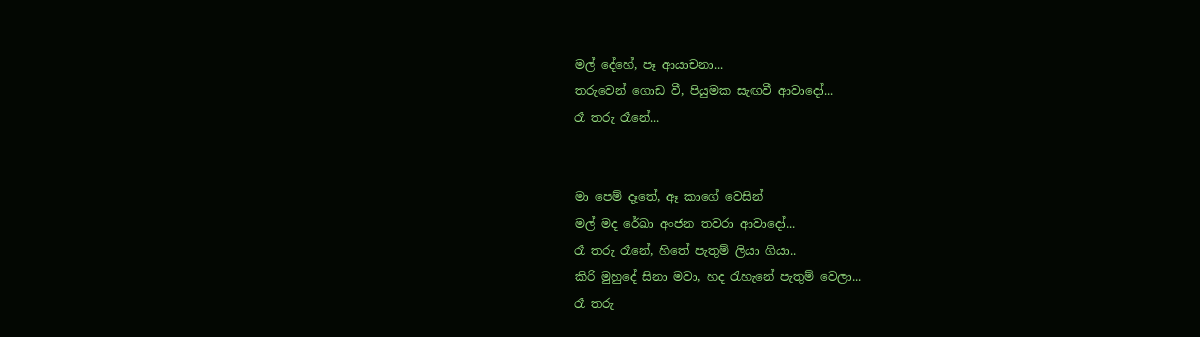මල් දේහේ, පෑ ආයාචනා...
තරුවෙන් ගොඩ වී, පියුමක සැඟවී ආවාදෝ...
රෑ තරු රෑනේ...


මා පෙම් දෑතේ, ඈ කාගේ වෙසින්
මල් මද රේඛා අංජන තවරා ආවාදෝ...
රෑ තරු රෑනේ, හිතේ පැතුම් ලියා ගියා..
කිරි මුහුදේ සිනා මවා, හද ‍රැහැනේ පැතුම් වෙලා...
රෑ තරු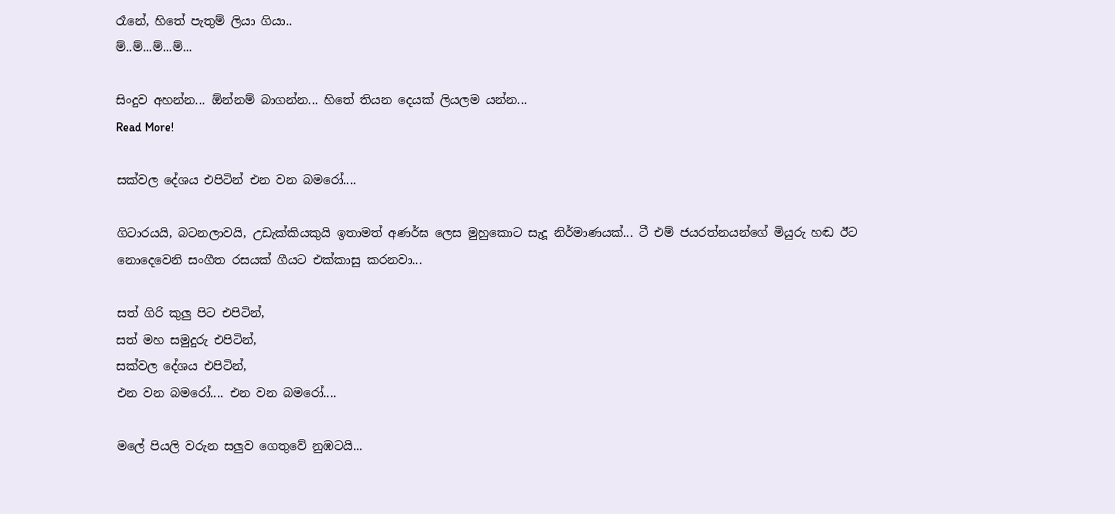රෑනේ, හිතේ පැතුම් ලියා ගියා..
ම්..ම්...ම්...ම්...

සිංදුව අහන්න... ඕන්නම් බාගන්න... හිතේ තියන දෙයක් ලියලම යන්න...
Read More!

සක්වල දේශය එපිටින් එන වන බම‍රෝ....

ගිටාරයයි, බටනලාවයි, උඩැක්කියකුයි ඉතාමත් අණර්ඝ ලෙස මුහුකොට සැදූ නිර්මාණයක්... ටී එම් ජයරත්නයන්ගේ මියුරු හඬ ඊට නොදෙවෙනි සංගීත රසයක් ගීයට එක්කාසු කරනවා...

සත් ගිරි කුලු පිට එපිටින්,
සත් මහ සමුදුරු එපිටින්,
සක්වල දේශය එපිටින්,
එන වන බම‍රෝ.... එන වන බම‍රෝ....

මලේ පියලි වරුන සලුව ගෙතුවේ නුඹටයි...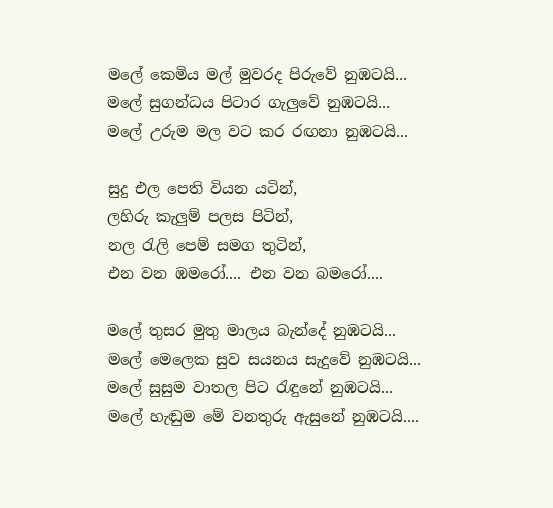මලේ කෙමිය මල් මුවරද පිරුවේ නුඹටයි...
මලේ සුගන්ධය පිටාර ගැලුවේ නුඹටයි...
මලේ උරුම මල වට කර රඟනා නුඹටයි...

සුදු එල පෙති වියන යටින්,
ලහිරු කැලුම් පලස පිටින්,
නල ‍රැලි පෙම් සමග තුටින්,
එන වන ඹමරෝ.... එන වන බම‍රෝ....

මලේ තුසර මුතු මාලය බැන්දේ නුඹටයි...
මලේ මෙලෙක සුව සයනය සැදුවේ නුඹටයි...
මලේ සුසුම වාතල පිට ‍රැඳුනේ නුඹටයි...
මලේ හැඬුම මේ වනතුරු ඇසුනේ නුඹටයි....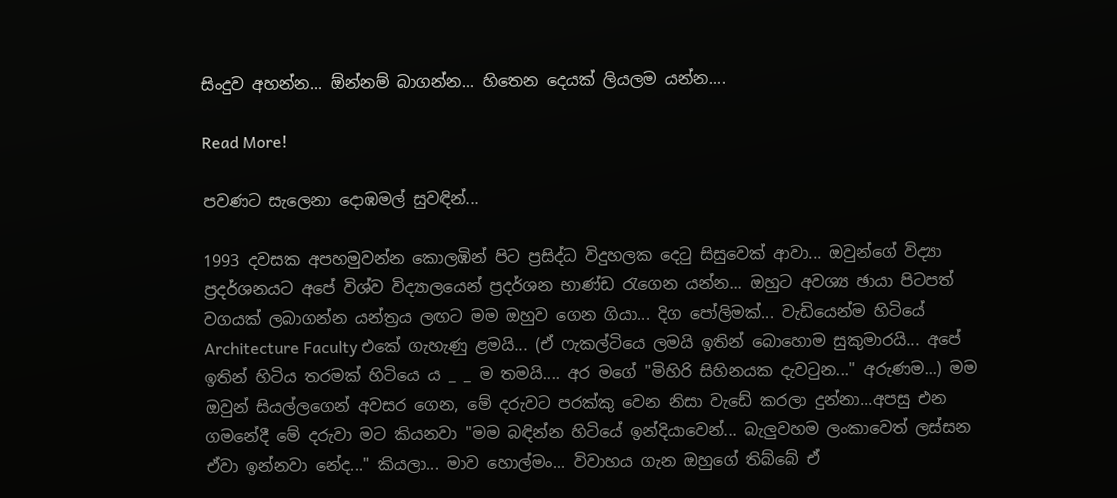සිංදුව අහන්න... ඕන්නම් බාගන්න... හිතෙන දෙයක් ලියලම යන්න....

Read More!

පවණට සැලෙනා දොඹමල් සුවඳින්...

1993 දවසක අපහමුවන්න කොලඹින් පිට ප්‍රසිද්ධ විදුහලක දෙ‍ටු සිසුවෙක් ආවා... ඔවුන්ගේ විද්‍යා ප්‍රදර්ශනයට අපේ විශ්ව විද්‍යාලයෙන් ප්‍රදර්ශන භාණ්ඩ ‍රැගෙන යන්න... ඔහුට අවශ්‍ය ඡායා පිටපත් වගයක් ලබාගන්න යන්ත්‍රය ලඟට මම ඔහුව ගෙන ගියා... දිග පෝලිමක්... වැඩියෙන්ම හිටියේ Architecture Faculty එකේ ගැහැණු ළමයි... (ඒ ෆැකල්ටියෙ ලමයි ඉතින් බොහොම සුකුමාරයි... අපේ ඉතින් හිටිය තරමක් හිටියෙ ය _ _ ම තමයි.... අර මගේ "මිහිරි සිහිනයක දැව‍ටුන..." අරුණම...) මම ඔවුන් සියල්ලගෙන් අවසර ගෙන, මේ දරුවට පරක්කු වෙන නිසා වැඩේ කරලා දුන්නා...අපසු එන ගමනේදී මේ දරුවා මට කියනවා "මම බඳින්න හිටියේ ඉන්දියාවෙන්... බැලුවහම ලංකාවෙත් ලස්සන ඒවා ඉන්නවා නේද..." කියලා... මාව හොල්මං... විවාහය ගැන ඔහුගේ තිබ්බේ ඒ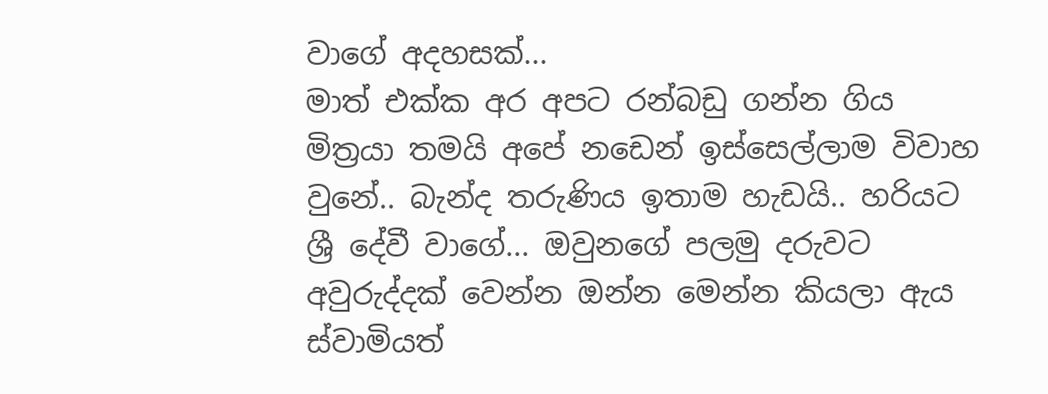වාගේ අදහසක්...
මාත් එක්ක අර අපට රන්බඩු ගන්න ගිය මිත්‍රයා තමයි අපේ නඩෙන් ඉස්සෙල්ලාම විවාහ වුනේ.. බැන්ද තරුණිය ඉතාම හැඩයි.. හරියට ශ්‍රී දේවී වාගේ... ඔවුනගේ පලමු දරුවට අවුරුද්දක් වෙන්න ඔන්න මෙන්න කියලා ඇය ස්වාමියත්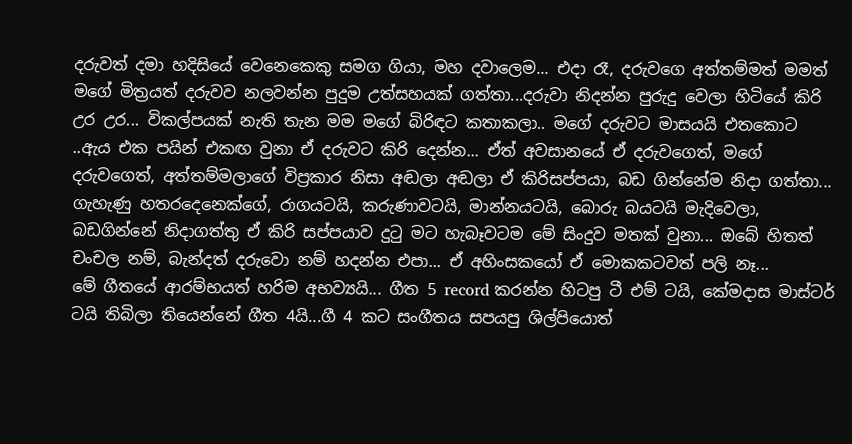දරුවත් දමා හදිසියේ වෙනෙකෙකු සමග ගියා, මහ දවාලෙම... එදා රෑ, දරුවගෙ අත්තම්මත් මමත් මගේ මිත්‍රයත් දරුවව නලවන්න පුදුම උත්සහයක් ගත්තා...දරුවා නිදන්න පුරුදු වෙලා හිටියේ කිරි උර උර... විකල්පයක් නැති තැන මම මගේ බිරිඳට කතාකලා.. මගේ දරුවට මාසයයි එතකොට ..ඇය එක පයින් එකඟ වුනා ඒ දරුවට කිරි දෙන්න... ඒත් අවසානයේ ඒ දරුවගෙත්, මගේ දරුවගෙත්, අත්තම්මලාගේ විප්‍රකාර නිසා අඬලා අඬලා ඒ කිරිසප්පයා, බඩ ගින්නේම නිදා ගත්තා... ගැහැණු හතරදෙනෙක්ගේ, රාගයටයි, කරුණාවටයි, මාන්නයටයි, බොරු බයටයි මැදිවෙලා, බඩගින්නේ නිදාගත්තු ඒ කිරි සප්පයාව දු‍ටු මට හැබෑවටම මේ සිංදුව මතක් වුනා... ඔබේ හිතත් චංචල නම්, බැන්දත් දරුවො නම් හදන්න එපා... ඒ අහිංසකයෝ ඒ මොකකටවත් පලි නෑ...
මේ ගීතයේ ආරම්භයත් හරිම අභව්‍යයි... ගීත 5 record කරන්න හිටපු ටී එම් ටයි, කේමදාස මාස්ටර් ටයි තිබිලා තියෙන්නේ ගීත 4යි...ගී 4 කට සංගීතය සපයපු ශිල්පියොත්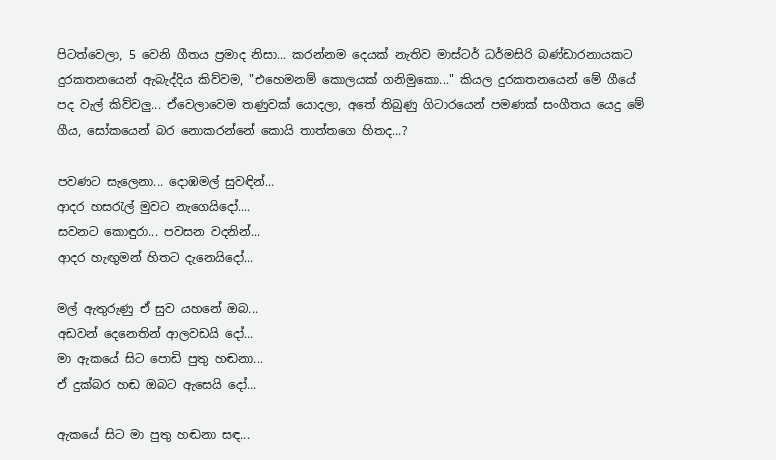පිටත්වෙලා, 5 වෙනි ගීතය ප්‍රමාද නිසා... කරන්නම දෙයක් නැතිව මාස්ටර් ධර්මසිරි බණ්ඩාරනායකට දුරකතනයෙන් ඇබැද්දිය කිව්වම, "එහෙමනම් කොලයක් ගනිමුකො..." කියල දුරකතනයෙන් මේ ගීයේ පද වැල් කිව්වලු... ඒවෙලාවෙම තණුවක් යොදලා, අතේ තිබුණු ගිටාරයෙන් පමණක් සංගීතය යෙදු මේ ගීය, සෝකයෙන් බර නොකරන්නේ කොයි තාත්තගෙ හිතද...?

පවණට සැලෙනා... දොඹමල් සුවඳින්...
ආදර හස‍රැල් මුවට නැගෙයිදෝ....
සවනට කොඳුරා... පවසන වදනින්...
ආදර හැඟුමන් හිතට දැනෙයිදෝ...

මල් ඇතුරුණු ඒ සුව යහනේ ඔබ...
අඩවන් දෙනෙතින් ආලවඩයි දෝ...
මා ඇකයේ සිට පොඩි පුතු හඬනා...
ඒ දුක්බර හඬ ඔබට ඇසෙයි දෝ...

ඇකයේ සිට මා පුතු හඬනා සඳ...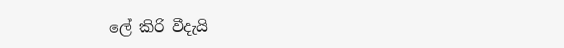ලේ කිරි වීදැයි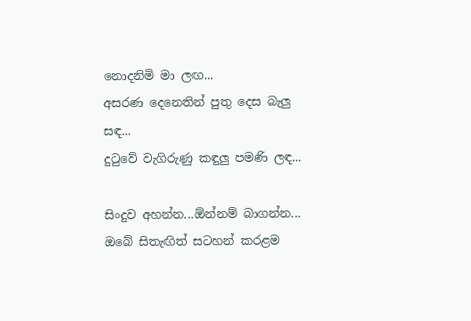නොදනිමි මා ලඟ...
අසරණ දෙනෙතින් පුතු දෙස බැලු සඳ...
දු‍ටුවේ වැගිරුණු කඳුලු පමණි ලඳ...

සිංදුව අහන්න...ඕන්නම් බාගන්න... ඔබේ සිතැඟිත් සටහන් කරළම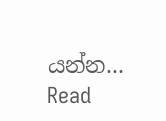යන්න...
Read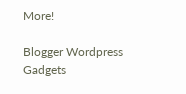More!

Blogger Wordpress Gadgets